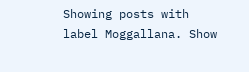Showing posts with label Moggallana. Show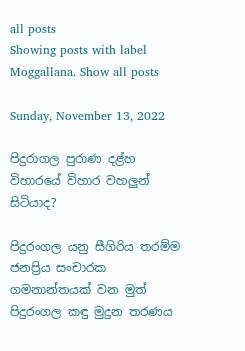all posts
Showing posts with label Moggallana. Show all posts

Sunday, November 13, 2022

පිදුරාගල පුරාණ දළ්හ විහාරයේ විහාර වහලුන් සිටියාද?

පිදුරංගල යනු සීගිරිය තරම්ම ජනප්‍රිය සංචාරක ගමනාන්තයක් වන මුත් පිදුරංගල කඳු මුදුන තරණය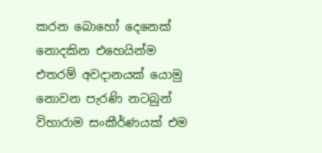කරන බොහෝ දෙනෙක් නොදකින එහෙයින්ම එතරම් අවදානයක් යොමු නොවන පැරණි නටබුන් විහාරාම සංකීර්ණයක් එම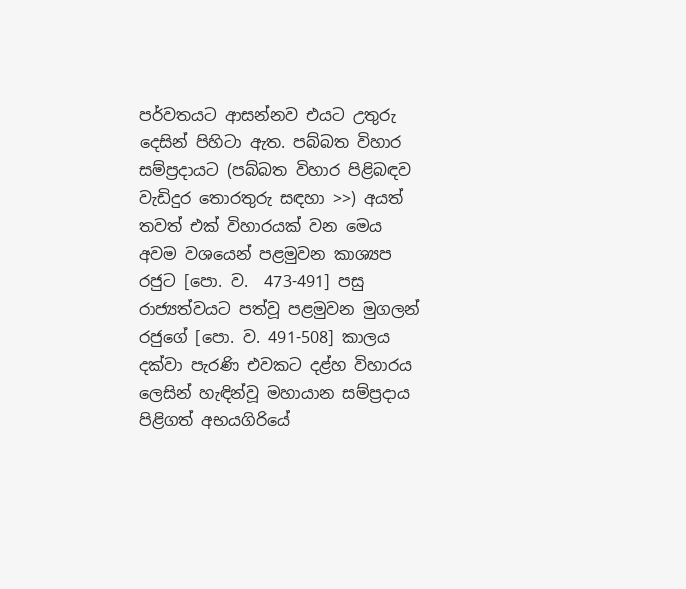පර්වතයට ආසන්නව එයට උතුරු දෙසින් පිහිටා ඇත. පබ්බත විහාර සම්ප්‍රදායට (පබ්බත විහාර පිළිබඳව වැඩිදුර තොරතුරු සඳහා >>) අයත් තවත් එක් විහාරයක් වන මෙය අවම වශයෙන් පළමුවන කාශ්‍යප රජුට [පො. ව.  473-491] පසු රාජ්‍යත්වයට පත්වූ පළමුවන මුගලන් රජුගේ [පො. ව. 491-508] කාලය දක්වා පැරණි එවකට දළ්හ විහාරය ලෙසින් හැඳින්වූ මහායාන සම්ප්‍රදාය පිළිගත් අභයගිරියේ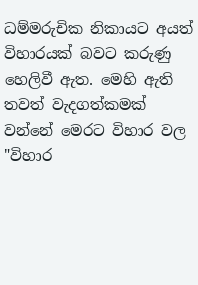ධම්මරුචික නිකායට අයත් විහාරයක් බවට කරුණු හෙලිවී ඇත. මෙහි ඇති තවත් වැදගත්කමක් වන්නේ මෙරට විහාර වල "විහාර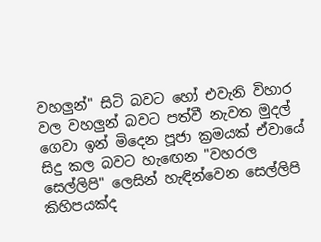වහලුන්" සිටි බවට හෝ එවැනි විහාර වල වහලුන් බවට පත්වී නැවත මුදල් ගෙවා ඉන් මිදෙන පූජා ක්‍රමයක් ඒවායේ  සිදු කල බවට හැඟෙන "වහරල සෙල්ලිපි" ලෙසින් හැඳින්වෙන සෙල්ලිපි කිහිපයක්ද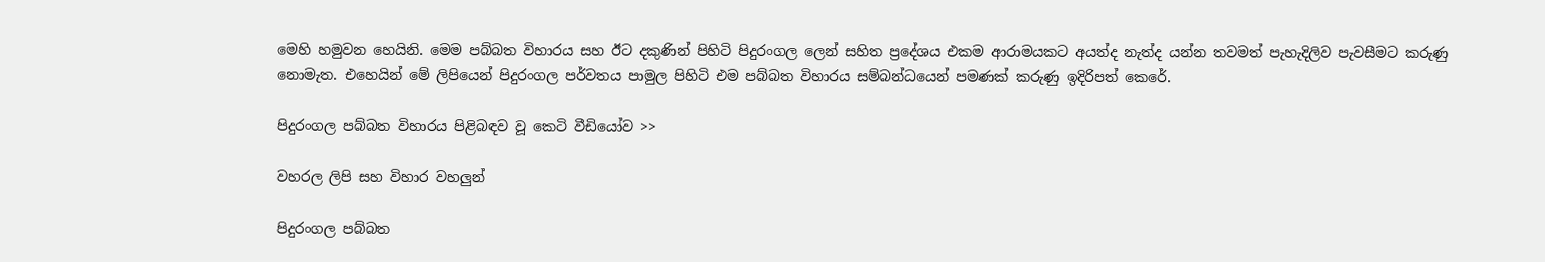මෙහි හමුවන හෙයිනි. මෙම පබ්බත විහාරය සහ ඊට දකුණින් පිහිටි පිදුරංගල ලෙන් සහිත ප්‍රදේශය එකම ආරාමයකට අයත්ද නැත්ද යන්න තවමත් පැහැදිලිව පැවසීමට කරුණු නොමැත. එහෙයින් මේ ලිපියෙන් පිදුරංගල පර්වතය පාමුල පිහිටි එම පබ්බත විහාරය සම්බන්ධයෙන් පමණක් කරුණු ඉදිරිපත් කෙරේ.

පිදුරංගල පබ්බත විහාරය පිළිබඳව වූ කෙටි වීඩියෝව >>

වහරල ලිපි සහ විහාර වහලුන්

පිදුරංගල පබ්බත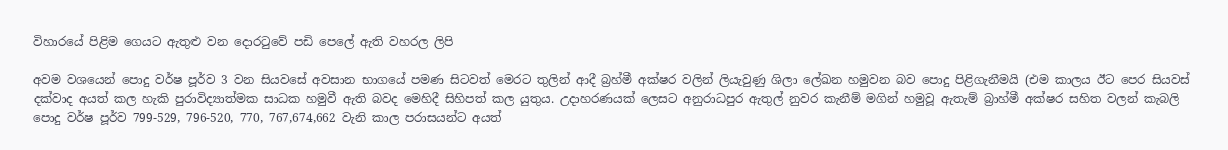විහාරයේ පිළිම ගෙයට ඇතුළු වන දොරටුවේ පඩි පෙලේ ඇති වහරල ලිපි

අවම වශයෙන් පොදු වර්ෂ පූර්ව 3 වන සියවසේ අවසාන භාගයේ පමණ සිටවත් මෙරට තුලින් ආදී බ්‍රහ්මී අක්ෂර වලින් ලියැවුණු ශිලා ලේඛන හමුවන බව පොදු පිළිගැනීමයි (එම කාලය ඊට පෙර සියවස් දක්වාද අයත් කල හැකි පුරාවිද්‍යාත්මක සාධක හමුවී ඇති බවද මෙහිදී සිහිපත් කල යුතුය. උදාහරණයක් ලෙසට අනුරාධපුර ඇතුල් නුවර කැනීම් මගින් හමුවූ ඇතැම් බ්‍රාහ්මී අක්ෂර සහිත වලන් කැබලි පොදු වර්ෂ පූර්ව 799-529, 796-520, 770, 767,674,662 වැනි කාල පරාසයන්ට අයත්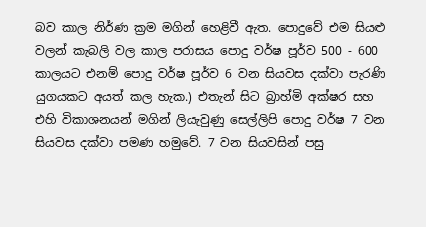බව කාල නිර්ණ ක්‍රම මගින් හෙළිවී ඇත. පොදුවේ එම සියළු වලන් කැබලි වල කාල පරාසය පොදු වර්ෂ පූර්ව 500 - 600 කාලයට එනම් පොදු වර්ෂ පූර්ව 6 වන සියවස දක්වා පැරණි යුගයකට අයත් කල හැක.) එතැන් සිට බ්‍රාහ්මි අක්ෂර සහ එහි විකාශනයන් මගින් ලියැවුණු සෙල්ලිපි පොදු වර්ෂ 7 වන සියවස දක්වා පමණ හමුවේ. 7 වන සියවසින් පසු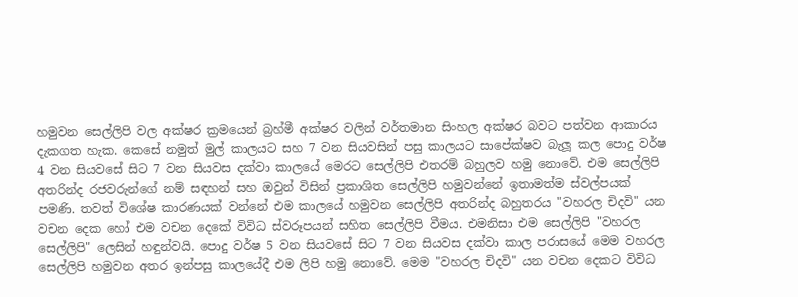හමුවන සෙල්ලිපි වල අක්ෂර ක්‍රමයෙන් බ්‍රහ්මී අක්ෂර වලින් වර්තමාන සිංහල අක්ෂර බවට පත්වන ආකාරය  දැකගත හැක. කෙසේ නමුත් මුල් කාලයට සහ 7 වන සියවසින් පසු කාලයට සාපේක්ෂව බැලූ කල පොදු වර්ෂ 4 වන සියවසේ සිට 7 වන සියවස දක්වා කාලයේ මෙරට සෙල්ලිපි එතරම් බහුලව හමු නොවේ. එම සෙල්ලිපි අතරින්ද රජවරුන්ගේ නම් සඳහන් සහ ඔවුන් විසින් ප්‍රකාශිත සෙල්ලිපි හමුවන්නේ ඉතාමත්ම ස්වල්පයක් පමණි. තවත් විශේෂ කාරණයක් වන්නේ එම කාලයේ හමුවන සෙල්ලිපි අතරින්ද බහුතරය "වහරල චිදවි" යන වචන දෙක හෝ එම වචන දෙකේ විවිධ ස්වරූපයන් සහිත සෙල්ලිපි වීමය. එමනිසා එම සෙල්ලිපි "වහරල සෙල්ලිපි" ලෙසින් හඳුන්වයි. පොදු වර්ෂ 5 වන සියවසේ සිට 7 වන සියවස දක්වා කාල පරාසයේ මෙම වහරල සෙල්ලිපි හමුවන අතර ඉන්පසු කාලයේදී එම ලිපි හමු නොවේ. මෙම "වහරල චිදවි" යන වචන දෙකට විවිධ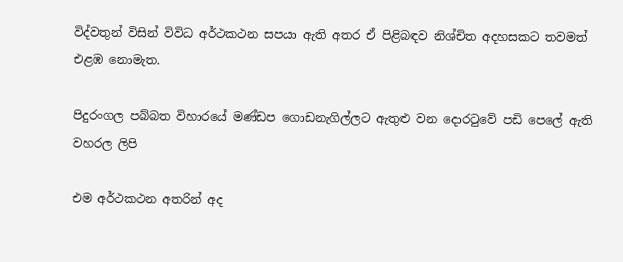විද්වතුන් විසින් විවිධ අර්ථකථන සපයා ඇති අතර ඒ පිළිබඳව නිශ්චිත අදහසකට තවමත් එළඹ නොමැත.

පිදුරංගල පබ්බත විහාරයේ මණ්ඩප ගොඩනැගිල්ලට ඇතුළු වන දොරටුවේ පඩි පෙලේ ඇති වහරල ලිපි

එම අර්ථකථන අතරින් අද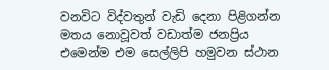වනවිට විද්වතුන් වැඩි දෙනා පිළිගන්න මතය නොවූවත් වඩාත්ම ජනප්‍රිය එමෙන්ම එම සෙල්ලිපි හමුවන ස්ථාන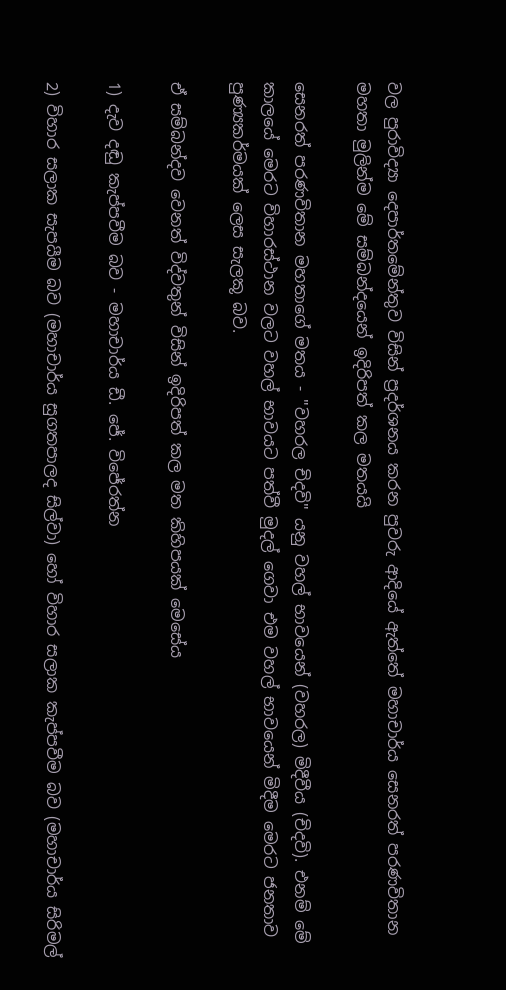වල පුරාවිද්‍යා දෙපාර්තමේන්තුව විසින් ප්‍රදර්ශනය කරන පුවරු ආදියේ ඇත්තේ මහාචාර්ය සෙනරත් පරණවිතාන මහතා මුලින්ම මේ සම්බන්දයෙන් ඉදිරිපත් කල මතයයි

සෙනරත් පරණවිතාන මහතාගේ මතය - "වහරල චිදවි" යනු වහල් භාවයෙන් (වහරල) මිදීවීය (චිදවි). එනම් මේ කාලයේ මෙරට විහාරස්ථාන වලට වහල් භාවයට පත්වී මුදල් ගෙවා එම වහල් භාවයෙන් මිදීම මෙරට ජනතාව පුණ්‍යකර්මයක් ලෙස සැලකූ බව.

ඒ සම්බන්දව වෙනත් විද්වතුන් විසින් ඉදිරිපත් කල මත කිහිපයක් මෙසේය

1) දැව දඬු කැප්පවීම බව - මහාචාර්ය ඩී. ජේ. විජේරත්න

2) විහාර සලාක සැපයීම බව (මහාචාර්ය සුගතපාලද සිල්වා) හෝ විහාර සලාක කැප්පවීම බව (මහාචාර්ය සිරිමල්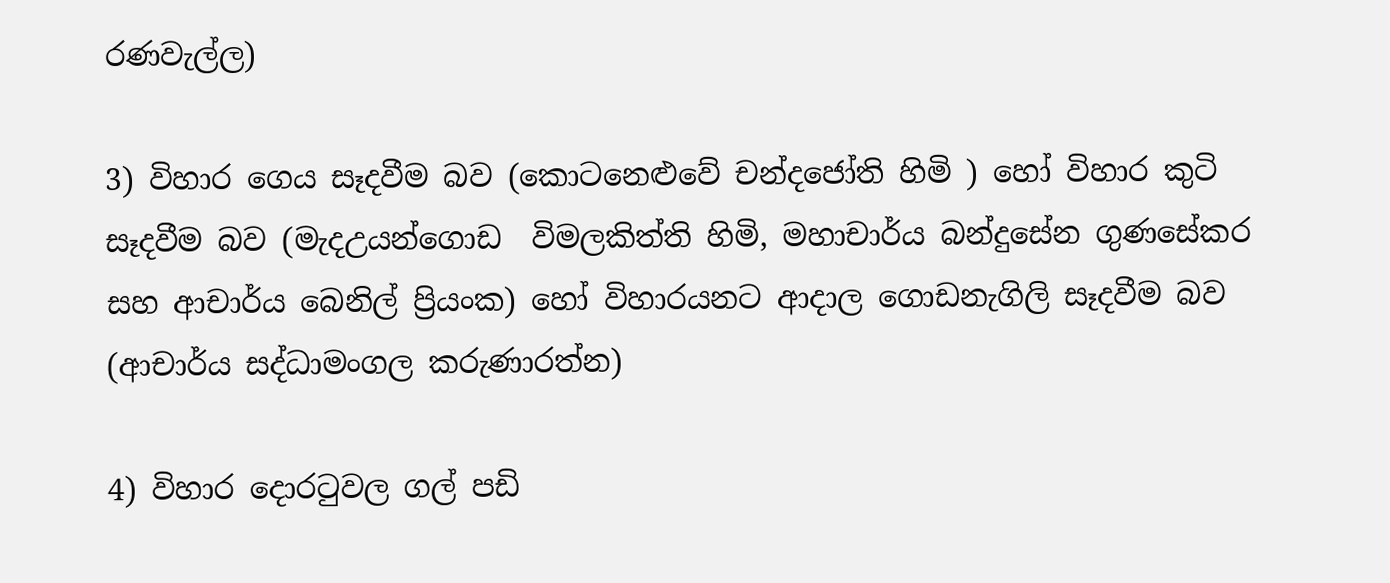රණවැල්ල)

3) විහාර ගෙය සෑදවීම බව (කොටනෙළුවේ චන්දජෝති හිමි ) හෝ විහාර කුටි සෑදවීම බව (මැදඋයන්ගොඩ  විමලකිත්ති හිමි, මහාචාර්ය බන්දුසේන ගුණසේකර සහ ආචාර්ය බෙනිල් ප්‍රියංක) හෝ විහාරයනට ආදාල ගොඩනැගිලි සෑදවීම බව (ආචාර්ය සද්ධාමංගල කරුණාරත්න)

4) විහාර දොරටුවල ගල් පඩි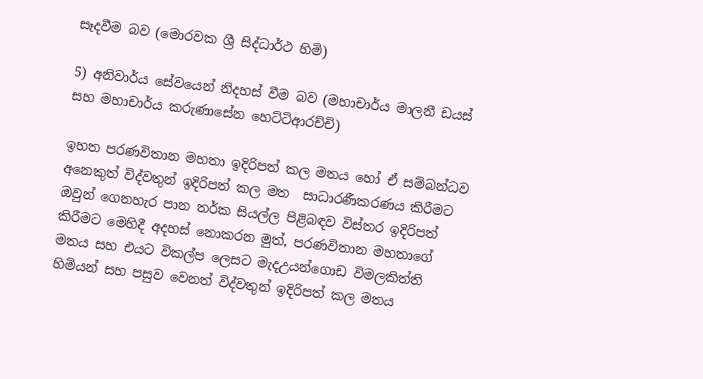සෑදවීම බව (මොරවක ශ්‍රී සිද්ධාර්ථ හිමි)

5) අනිවාර්ය සේවයෙන් නිදහස් වීම බව (මහාචාර්ය මාලනී ඩයස් සහ මහාචාර්ය කරුණාසේන හෙට්ටිආරච්චි)

ඉහත පරණවිතාන මහතා ඉදිරිපත් කල මතය හෝ ඒ සම්බන්ධව අනෙකුත් විද්වතුන් ඉදිරිපත් කල මත  සාධාරණීකරණය කිරීමට ඔවුන් ගෙනහැර පාන තර්ක සියල්ල පිළිබඳව විස්තර ඉදිරිපත් කිරීමට මෙහිදී අදහස් නොකරන මුත්, පරණවිතාන මහතාගේ මතය සහ එයට විකල්ප ලෙසට මැදඋයන්ගොඩ විමලකිත්ති හිමියන් සහ පසුව වෙනත් විද්වතුන් ඉදිරිපත් කල මතය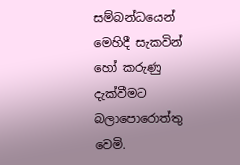සම්බන්ධයෙන් මෙහිදී සැකවින් හෝ කරුණු දැක්වීමට බලාපොරොත්තු වෙමි.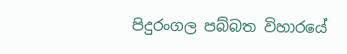පිදුරංගල පබ්බත විහාරයේ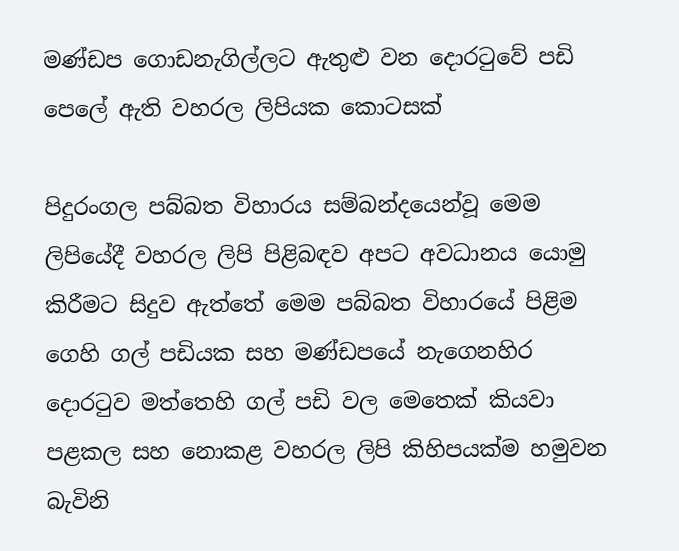මණ්ඩප ගොඩනැගිල්ලට ඇතුළු වන දොරටුවේ පඩි පෙලේ ඇති වහරල ලිපියක කොටසක්

පිදුරංගල පබ්බත විහාරය සම්බන්දයෙන්වූ මෙම ලිපියේදී වහරල ලිපි පිළිබඳව අපට අවධානය යොමු කිරීමට සිදුව ඇත්තේ මෙම පබ්බත විහාරයේ පිළිම ගෙහි ගල් පඩියක සහ මණ්ඩපයේ නැගෙනහිර දොරටුව මත්තෙහි ගල් පඩි වල මෙතෙක් කියවා පළකල සහ නොකළ වහරල ලිපි කිහිපයක්ම හමුවන බැවිනි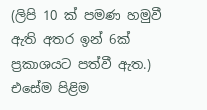(ලිපි 10 ක් පමණ හමුවී ඇති අතර ඉන් 6ක් ප්‍රකාශයට පත්වී ඇත.) එසේම පිළිම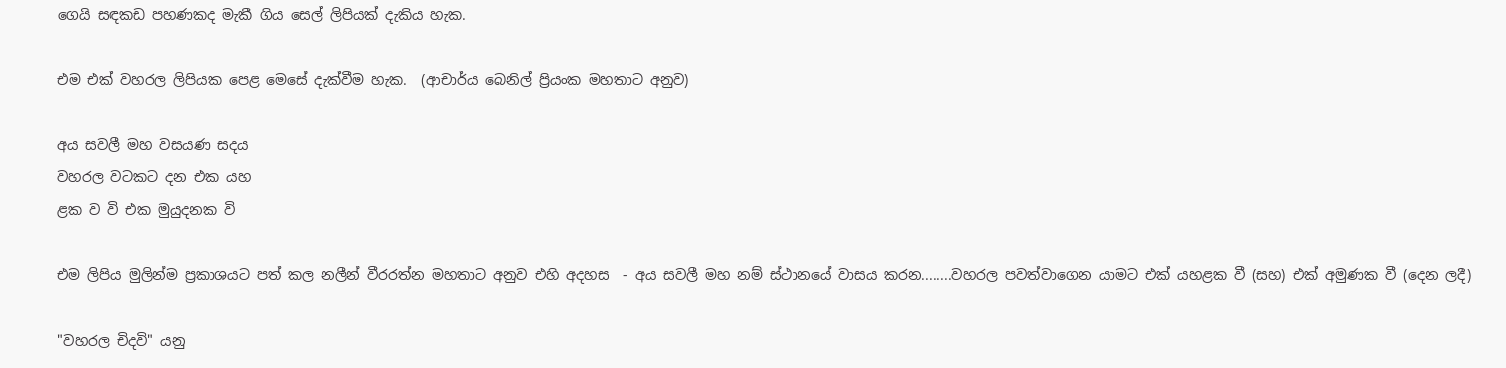ගෙයි සඳකඩ පහණකද මැකී ගිය සෙල් ලිපියක් දැකිය හැක.

එම එක් වහරල ලිපියක පෙළ මෙසේ දැක්වීම හැක.  (ආචාර්ය බෙනිල් ප්‍රියංක මහතාට අනුව)

අය සවලී මහ වසයණ සදය
වහරල වටකට දන එක යහ
ළක ව වි එක මුයුදනක වි

එම ලිපිය මුලින්ම ප්‍රකාශයට පත් කල නලීන් වීරරත්න මහතාට අනුව එහි අදහස  - අය සවලී මහ නම් ස්ථානයේ වාසය කරන........වහරල පවත්වාගෙන යාමට එක් යහළක වී (සහ) එක් අමුණක වී (දෙන ලදී)

"වහරල චිදවි" යනු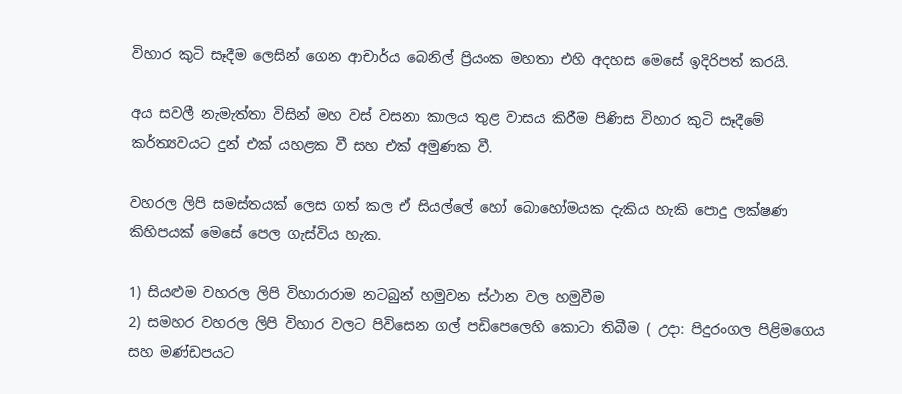විහාර කුටි සෑදීම ලෙසින් ගෙන ආචාර්ය බෙනිල් ප්‍රියංක මහතා එහි අදහස මෙසේ ඉදිරිපත් කරයි.

අය සවලී නැමැත්තා විසින් මහ වස් වසනා කාලය තුළ වාසය කිරීම පිණිස විහාර කුටි සෑදීමේ කර්ත්‍යවයට දුන් එක් යහළක වී සහ එක් අමුණක වී.

වහරල ලිපි සමස්තයක් ලෙස ගත් කල ඒ සියල්ලේ හෝ බොහෝමයක දැකිය හැකි පොදු ලක්ෂණ කිහිපයක් මෙසේ පෙල ගැස්විය හැක.

1) සියළුම වහරල ලිපි විහාරාරාම නටබුන් හමුවන ස්ථාන වල හමුවීම
2) සමහර වහරල ලිපි විහාර වලට පිවිසෙන ගල් පඩිපෙලෙහි කොටා තිබීම ( උදා: පිදුරංගල පිළිමගෙය සහ මණ්ඩපයට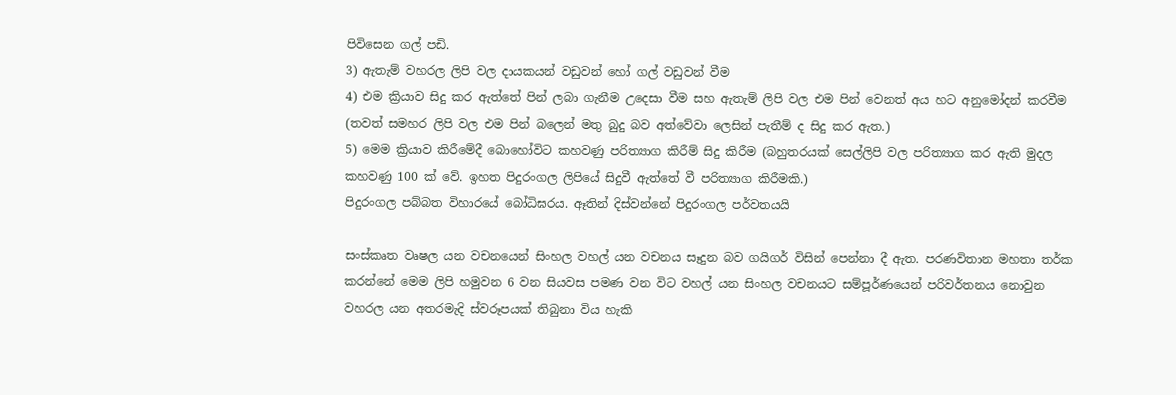පිවිසෙන ගල් පඩි.
3) ඇතැම් වහරල ලිපි වල දායකයන් වඩුවන් හෝ ගල් වඩුවන් වීම
4) එම ක්‍රියාව සිදු කර ඇත්තේ පින් ලබා ගැනීම උදෙසා වීම සහ ඇතැම් ලිපි වල එම පින් වෙනත් අය හට අනුමෝදන් කරවීම (තවත් සමහර ලිපි වල එම පින් බලෙන් මතු බුදු බව අත්වේවා ලෙසින් පැතීම් ද සිදු කර ඇත.)
5) මෙම ක්‍රියාව කිරීමේදී බොහෝවිට කහවණු පරිත්‍යාග කිරීම් සිදු කිරීම (බහුතරයක් සෙල්ලිපි වල පරිත්‍යාග කර ඇති මුදල කහවණු 100 ක් වේ. ඉහත පිදුරංගල ලිපියේ සිදුවී ඇත්තේ වී පරිත්‍යාග කිරීමකි.)
පිදුරංගල පබ්බත විහාරයේ බෝධිඝරය. ඈතින් දිස්වන්නේ පිදුරංගල පර්වතයයි

සංස්කෘත වෘෂල යන වචනයෙන් සිංහල වහල් යන වචනය සෑදුන බව ගයිගර් විසින් පෙන්නා දී ඇත. පරණවිතාන මහතා තර්ක කරන්නේ මෙම ලිපි හමුවන 6 වන සියවස පමණ වන විට වහල් යන සිංහල වචනයට සම්පූර්ණයෙන් පරිවර්තනය නොවුන වහරල යන අතරමැදි ස්වරූපයක් තිබුනා විය හැකි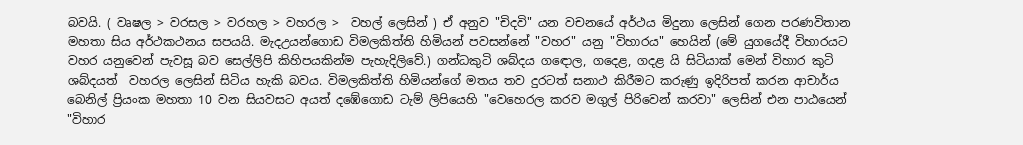බවයි. ( වෘෂල > වරසල > වරහල > වහරල >  වහල් ලෙසින් ) ඒ අනුව "චිදවි" යන වචනයේ අර්ථය මිදුනා ලෙසින් ගෙන පරණවිතාන මහතා සිය අර්ථකථනය සපයයි. මැදඋයන්ගොඩ විමලකිත්ති හිමියන් පවසන්නේ "වහර" යනු "විහාරය" හෙයින් (මේ යුගයේදී විහාරයට වහර යනුවෙන් පැවසූ බව සෙල්ලිපි කිහිපයකින්ම පැහැදිලිවේ.) ගන්ධකුටි ශබ්දය ගඳොල, ගදෙළ, ගදළ යි සිටියාක් මෙන් විහාර කුටි ශබ්දයත්  වහරල ලෙසින් සිටිය හැකි බවය. විමලකිත්ති හිමියන්ගේ මතය තව දුරටත් සනාථ කිරීමට කරුණු ඉදිරිපත් කරන ආචාර්ය බෙනිල් ප්‍රියංක මහතා 10 වන සියවසට අයත් දඹේගොඩ ටැම් ලිපියෙහි "වෙහෙරල කරව මගුල් පිරිවෙන් කරවා" ලෙසින් එන පාඨයෙන් "විහාර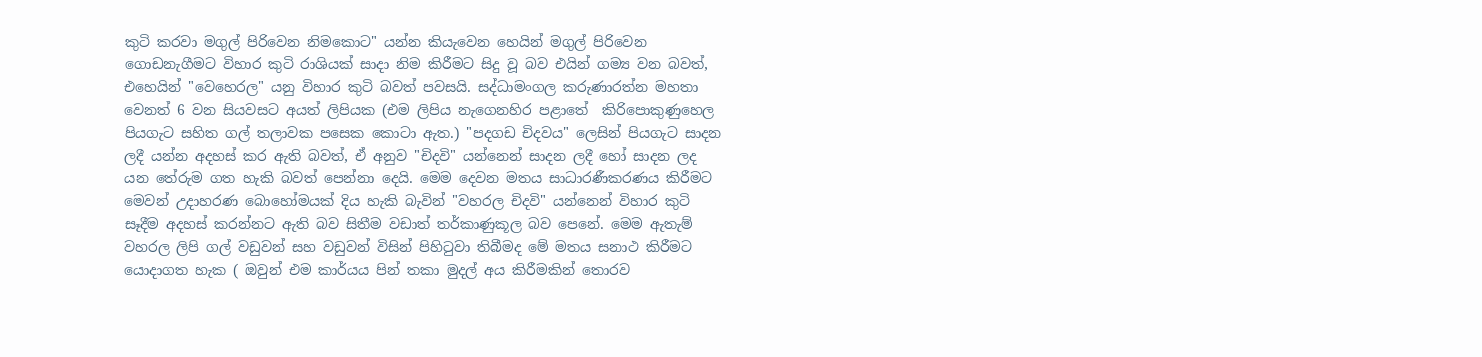කුටි කරවා මගුල් පිරිවෙන නිමකොට" යන්න කියැවෙන හෙයින් මගුල් පිරිවෙන ගොඩනැගීමට විහාර කුටි රාශියක් සාදා නිම කිරීමට සිදු වූ බව එයින් ගම්‍ය වන බවත්, එහෙයින් "වෙහෙරල" යනු විහාර කුටි බවත් පවසයි. සද්ධාමංගල කරුණාරත්න මහතා වෙනත් 6 වන සියවසට අයත් ලිපියක (එම ලිපිය නැගෙනහිර පළාතේ  කිරිපොකුණුහෙල පියගැට සහිත ගල් තලාවක පසෙක කොටා ඇත.) "පදගඩ චිදවය" ලෙසින් පියගැට සාදන ලදී යන්න අදහස් කර ඇති බවත්, ඒ අනුව "චිදවි" යන්නෙන් සාදන ලදී හෝ සාදන ලද යන තේරුම ගත හැකි බවත් පෙන්නා දෙයි. මෙම දෙවන මතය සාධාරණීකරණය කිරීමට මෙවන් උදාහරණ බොහෝමයක් දිය හැකි බැවින් "වහරල චිදවි" යන්නෙන් විහාර කුටි සෑදීම අදහස් කරන්නට ඇති බව සිතීම වඩාත් තර්කාණුකූල බව පෙනේ. මෙම ඇතැම් වහරල ලිපි ගල් වඩුවන් සහ වඩුවන් විසින් පිහිටුවා තිබීමද මේ මතය සනාථ කිරීමට යොදාගත හැක ( ඔවුන් එම කාර්යය පින් තකා මුදල් අය කිරීමකින් තොරව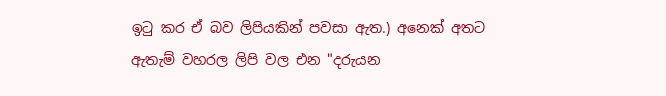ඉටු කර ඒ බව ලිපියකින් පවසා ඇත.) අනෙක් අතට ඇතැම් වහරල ලිපි වල එන "දරුයන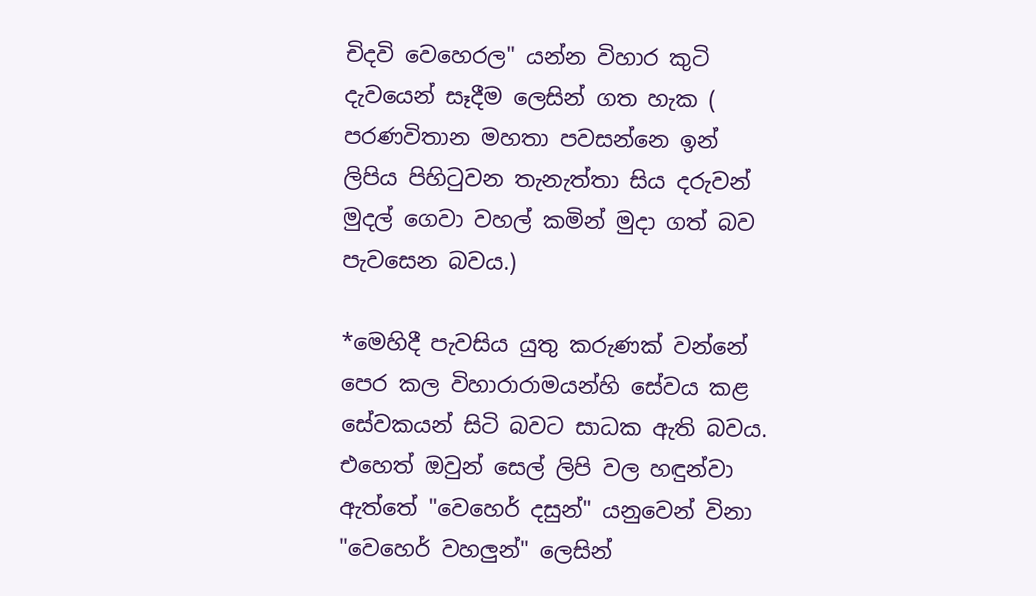චිදවි වෙහෙරල" යන්න විහාර කුටි දැවයෙන් සෑදීම ලෙසින් ගත හැක ( පරණවිතාන මහතා පවසන්නෙ ඉන් ලිපිය පිහිටුවන තැනැත්තා සිය දරුවන් මුදල් ගෙවා වහල් කමින් මුදා ගත් බව පැවසෙන බවය.)

*මෙහිදී පැවසිය යුතු කරුණක් වන්නේ පෙර කල විහාරාරාමයන්හි සේවය කළ සේවකයන් සිටි බවට සාධක ඇති බවය. එහෙත් ඔවුන් සෙල් ලිපි වල හඳුන්වා ඇත්තේ "වෙහෙර් දසුන්" යනුවෙන් විනා "වෙහෙර් වහලුන්" ලෙසින්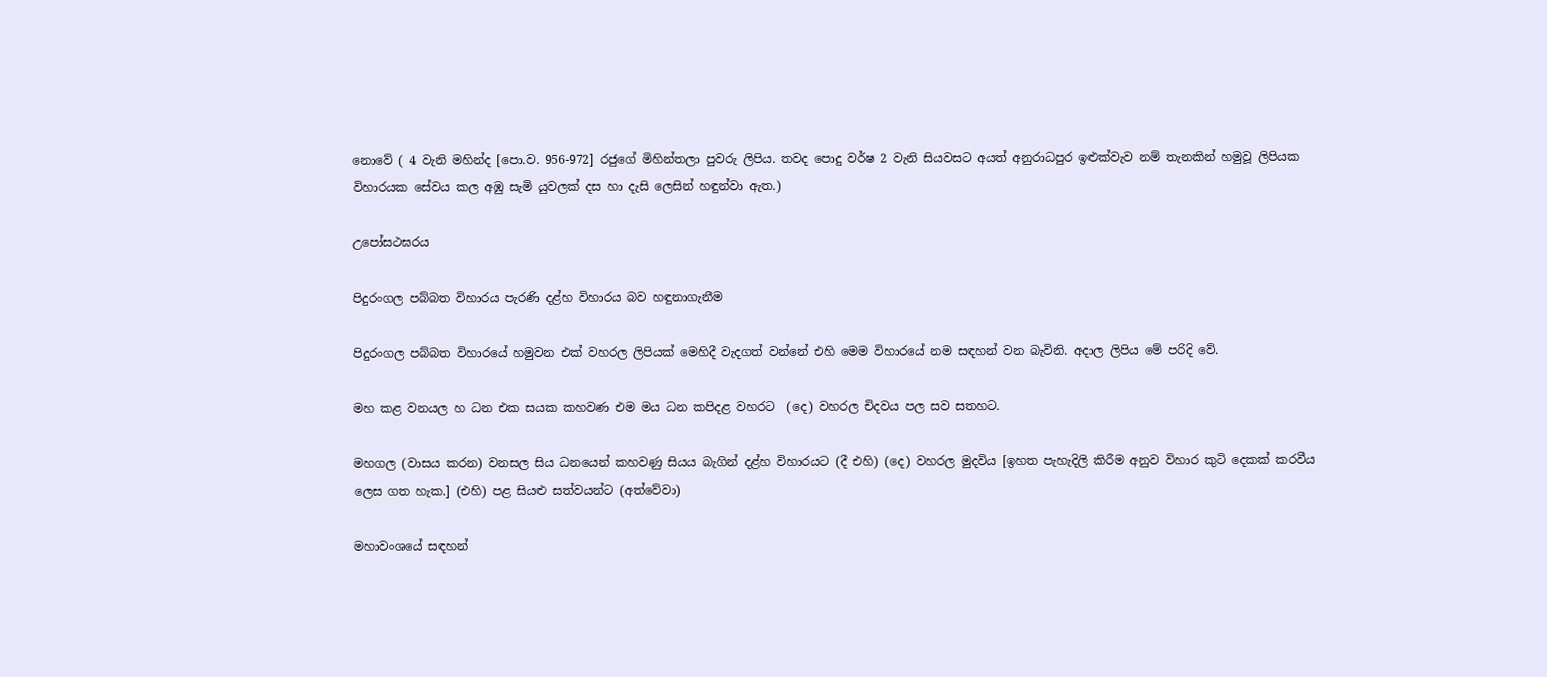නොවේ ( 4 වැනි මහින්ද [පො.ව. 956-972] රජුගේ මිහින්තලා පුවරු ලිපිය. තවද පොදු වර්ෂ 2 වැනි සියවසට අයත් අනුරාධපුර ඉළුක්වැව නම් තැනකින් හමුවූ ලිපියක විහාරයක සේවය කල අඹු සැමි යුවලක් දස හා දැසි ලෙසින් හඳුන්වා ඇත.)

උපෝසථඝරය

පිදුරංගල පබ්බත විහාරය පැරණි දළ්හ විහාරය බව හඳුනාගැනීම

පිදුරංගල පබ්බත විහාරයේ හමුවන එක් වහරල ලිපියක් මෙහිදී වැදගත් වන්නේ එහි මෙම විහාරයේ නම සඳහන් වන බැවිනි. අදාල ලිපිය මේ පරිදි වේ.

මහ කළ වනයල හ ධන එක සයක කහවණ එම මය ධන කපිදළ වහරට  (දෙ) වහරල චිදවය පල සව සතහට.

මහගල (වාසය කරන) වනසල සිය ධනයෙන් කහවණු සියය බැගින් දළ්හ විහාරයට (දී එහි) (දෙ) වහරල මුදවිය [ඉහත පැහැදිලි කිරීම අනුව විහාර කුටි දෙකක් කරවීය ලෙස ගත හැක.] (එහි) පළ සියළු සත්වයන්ට (අත්වේවා)

මහාවංශයේ සඳහන්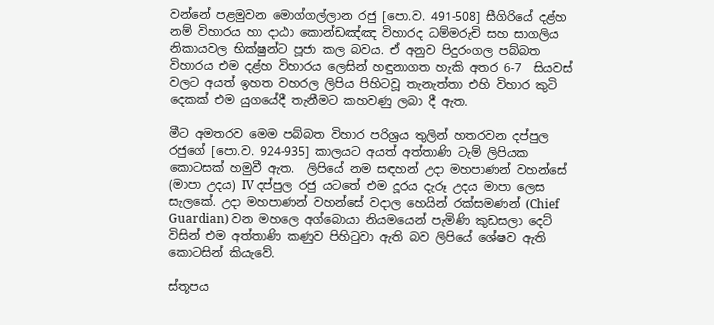වන්නේ පළමුවන මොග්ගල්ලාන රජු [පො.ව. 491-508] සීගිරියේ දළ්හ නම් විහාරය හා දාඨා කොන්ඩඤ්ඤ විහාරද ධම්මරුචි සහ සාගලිය නිකායවල භික්ෂුන්ට පූජා කල බවය. ඒ අනුව පිදුරංගල පබ්බත විහාරය එම දළ්හ විහාරය ලෙසින් හඳුනාගත හැකි අතර 6-7  සියවස් වලට අයත් ඉහත වහරල ලිපිය පිහිටවූ තැනැත්තා එහි විහාර කුටි දෙකක් එම යුගයේදී තැනීමට කහවණු ලබා දී ඇත.

මීට අමතරව මෙම පබ්බත විහාර පරිශ්‍රය තුලින් හතරවන දප්පුල රජුගේ [පො.ව. 924-935] කාලයට අයත් අත්තාණි ටැම් ලිපියක කොටසක් හමුවී ඇත.  ලිපියේ නම සඳහන් උදා මහපාණන් වහන්සේ  (මාපා උදය) IV දප්පුල රජු යටතේ එම දූරය දැරූ උදය මාපා ලෙස සැලකේ. උදා මහපාණන් වහන්සේ වදාල හෙයින් රක්සමණන් (Chief Guardian) වන මහලෙ අග්බොයා නියමයෙන් පැමිණි කුඩසලා දෙට් විසින් එම අත්තාණි කණුව පිහිටුවා ඇති බව ලිපියේ ශේෂව ඇති කොටසින් කියැවේ.

ස්තූපය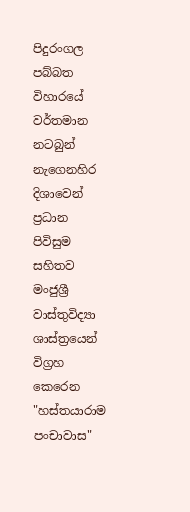පිදුරංගල පබ්බත විහාරයේ වර්තමාන නටබුන්
නැගෙනහිර දිශාවෙන් ප්‍රධාන පිවිසුම සහිතව මංජුශ්‍රී වාස්තුවිද්‍යා ශාස්ත්‍රයෙන් විග්‍රහ කෙරෙන "හස්තයාරාම පංචාවාස"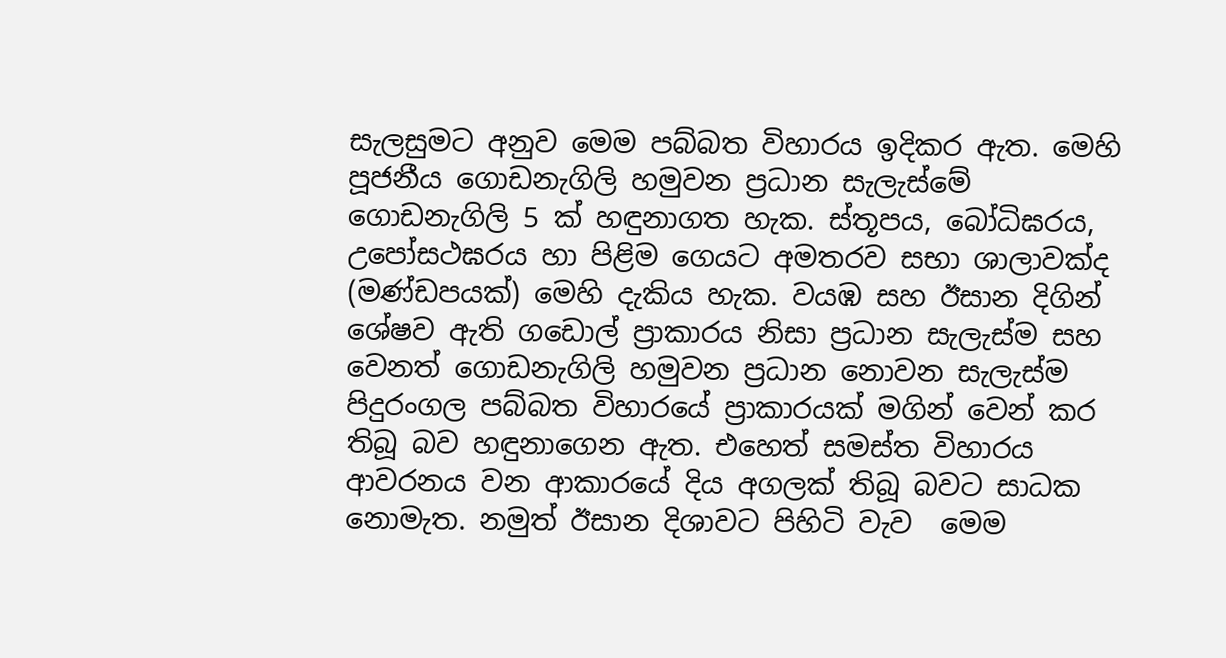සැලසුමට අනුව මෙම පබ්බත විහාරය ඉදිකර ඇත. මෙහි පූජනීය ගොඩනැගිලි හමුවන ප්‍රධාන සැලැස්මේ ගොඩනැගිලි 5 ක් හඳුනාගත හැක. ස්තූපය, බෝධිඝරය, උපෝසථඝරය හා පිළිම ගෙයට අමතරව සභා ශාලාවක්ද (මණ්ඩපයක්) මෙහි දැකිය හැක. වයඹ සහ ඊසාන දිගින් ශේෂව ඇති ගඩොල් ප්‍රාකාරය නිසා ප්‍රධාන සැලැස්ම සහ වෙනත් ගොඩනැගිලි හමුවන ප්‍රධාන නොවන සැලැස්ම පිදුරංගල පබ්බත විහාරයේ ප්‍රාකාරයක් මගින් වෙන් කර තිබූ බව හඳුනාගෙන ඇත. එහෙත් සමස්ත විහාරය ආවරනය වන ආකාරයේ දිය අගලක් තිබූ බවට සාධක නොමැත. නමුත් ඊසාන දිශාවට පිහිටි වැව  මෙම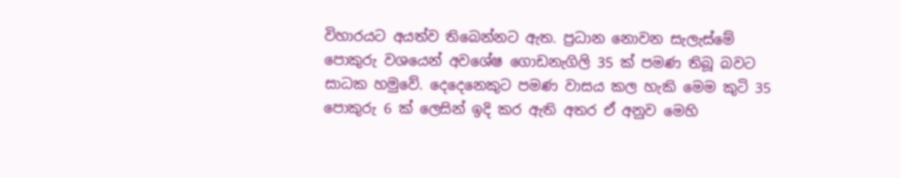විහාරයට අයත්ව තිබෙන්නට ඇත. ප්‍රධාන නොවන සැලැස්මේ පොකුරු වශයෙන් අවශේෂ ගොඩනැගිලි 35 ක් පමණ තිබූ බවට සාධක හමුවේ. දෙදෙනෙකුට පමණ වාසය කල හැකි මෙම කුටි 35 පොකුරු 6 ක් ලෙසින් ඉදි කර ඇති අතර ඒ අනුව මෙහි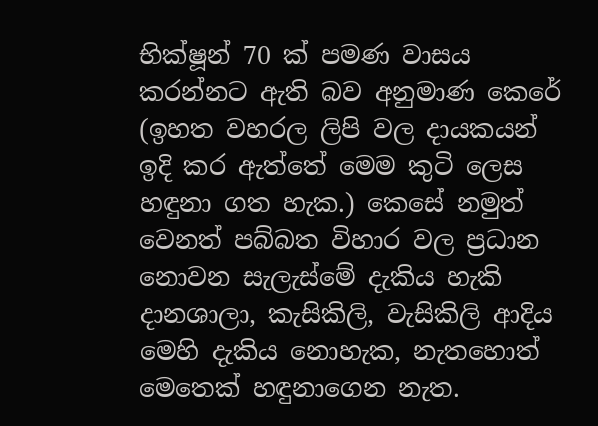භික්ෂූන් 70 ක් පමණ වාසය කරන්නට ඇති බව අනුමාණ කෙරේ (ඉහත වහරල ලිපි වල දායකයන් ඉදි කර ඇත්තේ මෙම කුටි ලෙස හඳුනා ගත හැක.) කෙසේ නමුත් වෙනත් පබ්බත විහාර වල ප්‍රධාන නොවන සැලැස්මේ දැකිය හැකි දානශාලා, කැසිකිලි, වැසිකිලි ආදිය මෙහි දැකිය නොහැක, නැතහොත් මෙතෙක් හඳුනාගෙන නැත.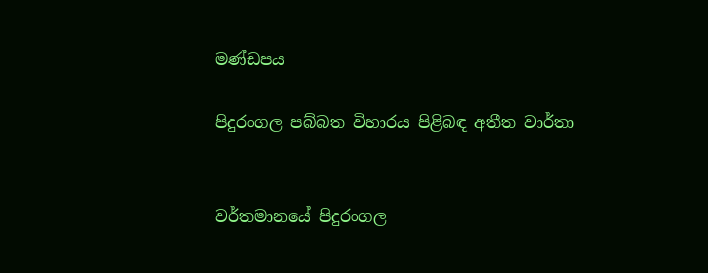මණ්ඩපය

පිදුරංගල පබ්බත විහාරය පිළිබඳ අතීත වාර්තා


වර්තමානයේ පිදුරංගල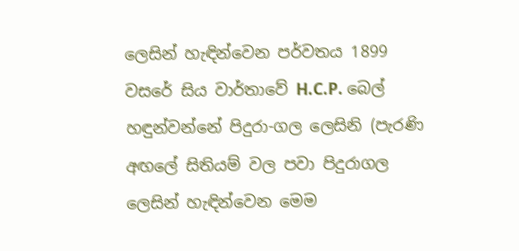ලෙසින් හැඳින්වෙන පර්වතය 1899 වසරේ සිය වාර්තාවේ H.C.P. බෙල් හඳුන්වන්නේ පිදුරා-ගල ලෙසිනි (පැරණි අඟලේ සිතියම් වල පවා පිදුරාගල ලෙසින් හැඳින්වෙන මෙම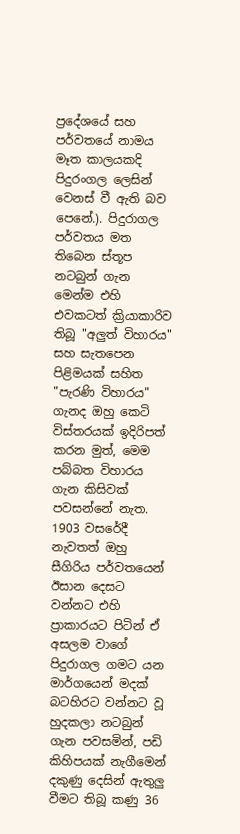ප්‍රදේශයේ සහ පර්වතයේ නාමය මෑත කාලයකදි පිදුරංගල ලෙසින් වෙනස් වී ඇති බව පෙනේ.). පිදුරාගල පර්වතය මත තිබෙන ස්තූප නටබුන් ගැන මෙන්ම එහි එවකටත් ක්‍රියාකාරිව තිබූ "අලුත් විහාරය" සහ සැතපෙන පිළිමයක් සහිත "පැරණි විහාරය" ගැනද ඔහු කෙටි විස්තරයක් ඉදිරිපත් කරන මුත්, මෙම පබ්බත විහාරය ගැන කිසිවක් පවසන්නේ නැත. 1903 වසරේදී නැවතත් ඔහු සීගිරිය පර්වතයෙන් ඊසාන දෙසට වන්නට එහි ප්‍රාකාරයට පිටින් ඒ අසලම වාගේ පිදුරාගල ගමට යන මාර්ගයෙන් මදක් බටහිරට වන්නට වූ හුදකලා නටබුන් ගැන පවසමින්, පඩි කිහිපයක් නැගීමෙන් දකුණු දෙසින් ඇතුලු වීමට තිබූ කණු 36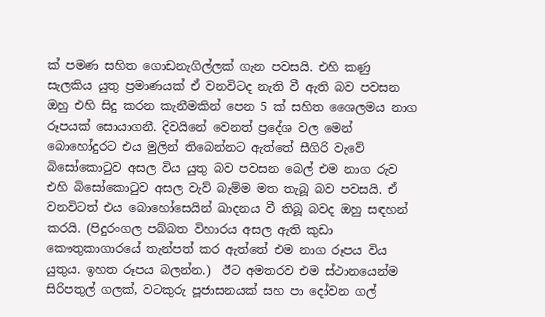ක් පමණ සහිත ගොඩනැගිල්ලක් ගැන පවසයි. එහි කණු සැලකිය යුතු ප්‍රමාණයක් ඒ වනවිටද නැති වී ඇති බව පවසන ඔහු එහි සිදු කරන කැනීමකින් පෙන 5 ක් සහිත ශෛලමය නාග රූපයක් සොයාගනී. දිවයිනේ වෙනත් ප්‍රදේශ වල මෙන් බොහෝදුරට එය මුලින් තිබෙන්නට ඇත්තේ සීගිරි වැවේ බිසෝකොටුව අසල විය යුතු බව පවසන බෙල් එම නාග රුව එහි බිසෝකොටුව අසල වැව් බැම්ම මත තැබූ බව පවසයි. ඒ වනවිටත් එය බොහෝසෙයින් ඛාදනය වී තිබූ බවද ඔහු සඳහන් කරයි. (පිදුරංගල පබ්බත විහාරය අසල ඇති කුඩා කෞතුකාගාරයේ තැන්පත් කර ඇත්තේ එම නාග රූපය විය යුතුය. ඉහත රූපය බලන්න.)  ඊට අමතරව එම ස්ථානයෙන්ම සිරිපතුල් ගලක්, වටකුරු පූජාසනයක් සහ පා දෝවන ගල්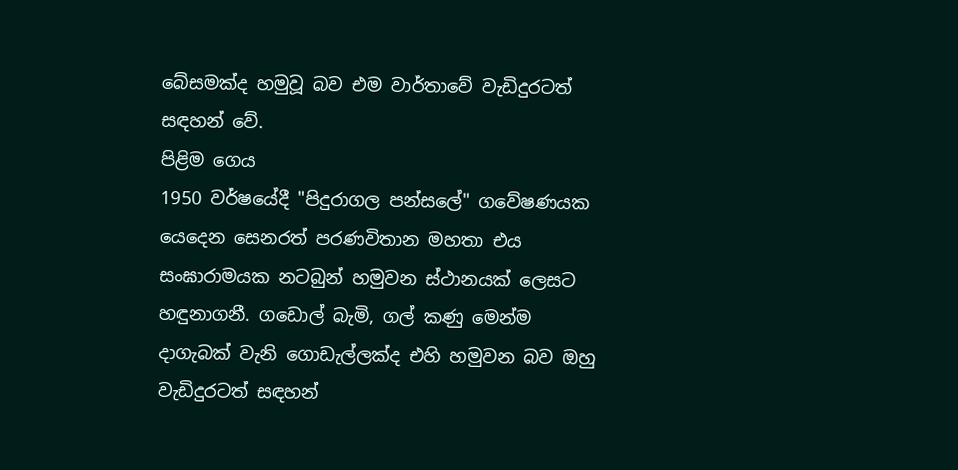බේසමක්ද හමුවූ බව එම වාර්තාවේ වැඩිදුරටත් සඳහන් වේ.
පිළිම ගෙය
1950 වර්ෂයේදී "පිදුරාගල පන්සලේ" ගවේෂණයක යෙදෙන සෙනරත් පරණවිතාන මහතා එය සංඝාරාමයක නටබුන් හමුවන ස්ථානයක් ලෙසට හඳුනාගනී. ගඩොල් බැමි, ගල් කණු මෙන්ම දාගැබක් වැනි ගොඩැල්ලක්ද එහි හමුවන බව ඔහු වැඩිදුරටත් සඳහන්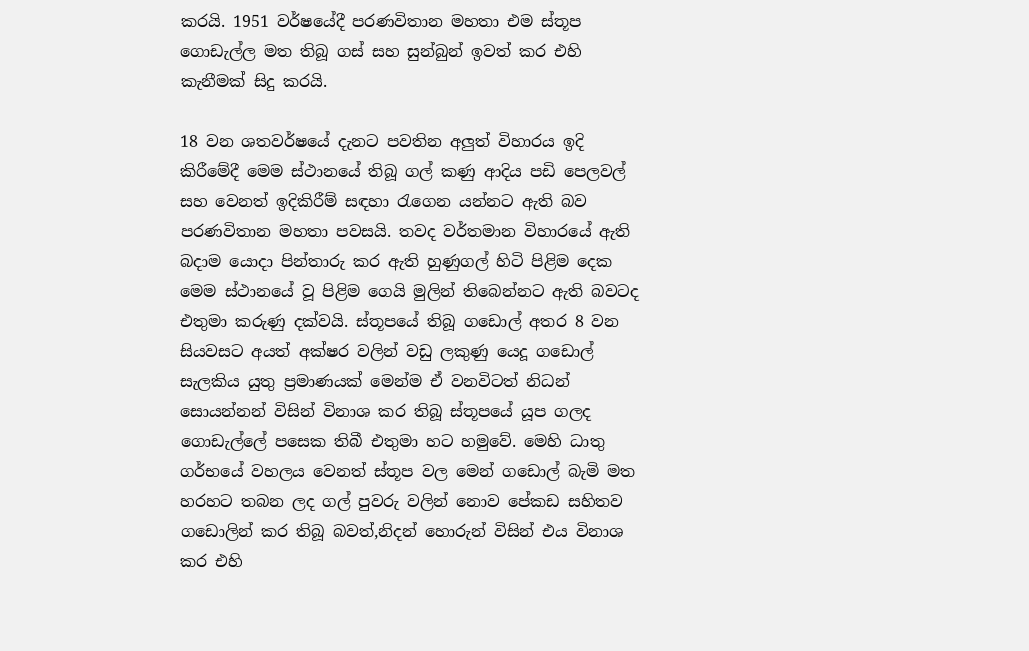කරයි. 1951 වර්ෂයේදී පරණවිතාන මහතා එම ස්තූප ගොඩැල්ල මත තිබූ ගස් සහ සුන්බුන් ඉවත් කර එහි කැනීමක් සිදු කරයි.

18 වන ශතවර්ෂයේ දැනට පවතින අලුත් විහාරය ඉදි කිරීමේදී මෙම ස්ථානයේ තිබූ ගල් කණු ආදිය පඩි පෙලවල් සහ වෙනත් ඉදිකිරීම් සඳහා රැගෙන යන්නට ඇති බව පරණවිතාන මහතා පවසයි. තවද වර්තමාන විහාරයේ ඇති බදාම යොදා පින්තාරු කර ඇති හුණුගල් හිටි පිළිම දෙක මෙම ස්ථානයේ වූ පිළිම ගෙයි මුලින් තිබෙන්නට ඇති බවටද එතුමා කරුණු දක්වයි. ස්තූපයේ තිබූ ගඩොල් අතර 8 වන සියවසට අයත් අක්ෂර වලින් වඩු ලකුණු යෙදූ ගඩොල් සැලකිය යුතු ප්‍රමාණයක් මෙන්ම ඒ වනවිටත් නිධන් සොයන්නන් විසින් විනාශ කර තිබූ ස්තූපයේ යූප ගලද ගොඩැල්ලේ පසෙක තිබී එතුමා හට හමුවේ. මෙහි ධාතු ගර්භයේ වහලය වෙනත් ස්තූප වල මෙන් ගඩොල් බැමි මත හරහට තබන ලද ගල් පුවරු වලින් නොව පේකඩ සහිතව ගඩොලින් කර තිබූ බවත්,නිදන් හොරුන් විසින් එය විනාශ කර එහි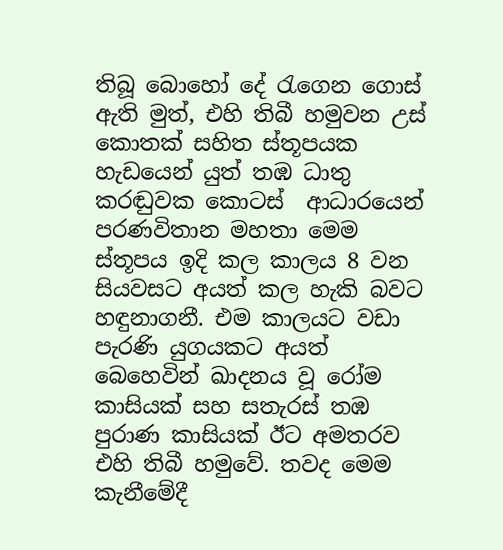තිබූ බොහෝ දේ රැගෙන ගොස් ඇති මුත්, එහි තිබී හමුවන උස් කොතක් සහිත ස්තූපයක හැඩයෙන් යුත් තඹ ධාතු කරඬුවක කොටස්  ආධාරයෙන් පරණවිතාන මහතා මෙම ස්තූපය ඉදි කල කාලය 8 වන සියවසට අයත් කල හැකි බවට හඳුනාගනී. එම කාලයට වඩා පැරණි යුගයකට අයත් බෙහෙවින් ඛාදනය වූ රෝම කාසියක් සහ සතැරස් තඹ පුරාණ කාසියක් ඊට අමතරව එහි තිබී හමුවේ. තවද මෙම කැනීමේදී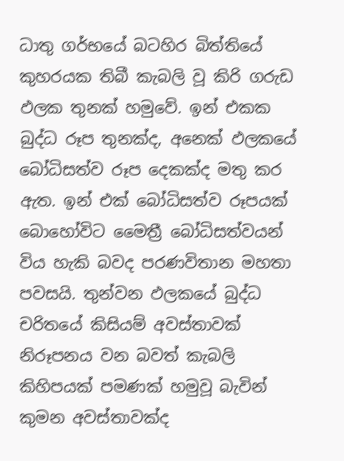ධාතු ගර්භයේ බටහිර බිත්තියේ කුහරයක තිබී කැබලි වූ කිරි ගරුඩ ඵලක තුනක් හමුවේ. ඉන් එකක බුද්ධ රූප තුනක්ද, අනෙක් ඵලකයේ බෝධිසත්ව රූප දෙකක්ද මතු කර ඇත. ඉන් එක් බෝධිසත්ව රූපයක් බොහෝවිට මෛත්‍රී බෝධිසත්වයන් විය හැකි බවද පරණවිතාන මහතා පවසයි. තුන්වන ඵලකයේ බුද්ධ චරිතයේ කිසියම් අවස්තාවක් නිරූපනය වන බවත් කැබලි කිහිපයක් පමණක් හමුවූ බැවින් කුමන අවස්තාවක්ද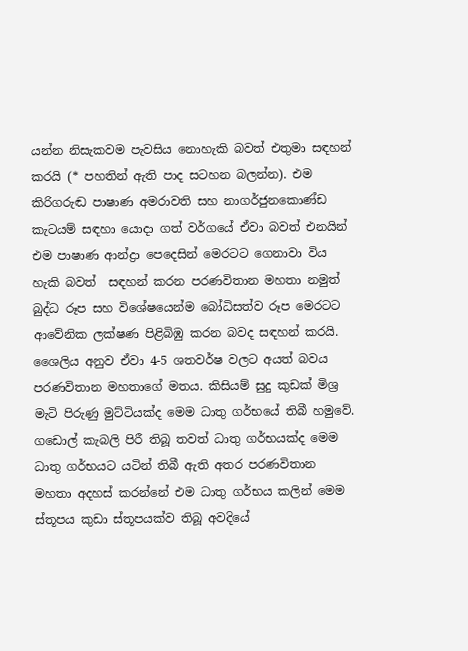යන්න නිසැකවම පැවසිය නොහැකි බවත් එතුමා සඳහන් කරයි (* පහතින් ඇති පාද සටහන බලන්න). එම කිරිගරුඬ පාෂාණ අමරාවති සහ නාගර්ජුනකොණ්ඩ කැටයම් සඳහා යොදා ගත් වර්ගයේ ඒවා බවත් එනයින් එම පාෂාණ ආන්ද්‍රා පෙදෙසින් මෙරටට ගෙනාවා විය හැකි බවත්  සඳහන් කරන පරණවිතාන මහතා නමුත් බුද්ධ රූප සහ විශේෂයෙන්ම බෝධිසත්ව රූප මෙරටට ආවේනික ලක්ෂණ පිළිබිඹු කරන බවද සඳහන් කරයි. ශෛලිය අනුව ඒවා 4-5 ශතවර්ෂ වලට අයත් බවය පරණවිතාන මහතාගේ මතය. කිසියම් සුදු කුඩක් මිශ්‍ර මැටි පිරුණු මුට්ටියක්ද මෙම ධාතු ගර්භයේ තිබී හමුවේ. ගඩොල් කැබලි පිරී තිබූ තවත් ධාතු ගර්භයක්ද මෙම ධාතු ගර්භයට යටින් තිබී ඇති අතර පරණවිතාන මහතා අදහස් කරන්නේ එම ධාතු ගර්භය කලින් මෙම ස්තූපය කුඩා ස්තූපයක්ව තිබූ අවදියේ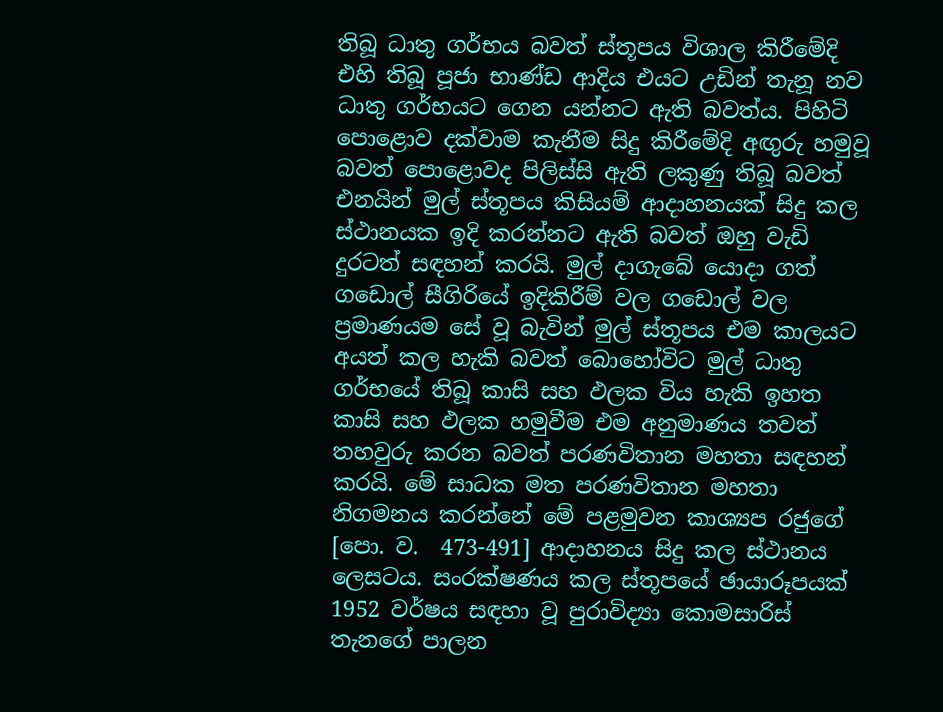තිබූ ධාතු ගර්භය බවත් ස්තූපය විශාල කිරීමේදි එහි තිබූ පූජා භාණ්ඩ ආදිය එයට උඩින් තැනූ නව ධාතු ගර්භයට ගෙන යන්නට ඇති බවත්ය. පිහිටි පොළොව දක්වාම කැනීම සිදු කිරීමේදි අඟුරු හමුවූ බවත් පොළොවද පිලිස්සි ඇති ලකුණු තිබූ බවත් එනයින් මුල් ස්තූපය කිසියම් ආදාහනයක් සිදු කල ස්ථානයක ඉදි කරන්නට ඇති බවත් ඔහු වැඩි දුරටත් සඳහන් කරයි. මුල් දාගැබේ යොදා ගත් ගඩොල් සීගිරියේ ඉදිකිරීම් වල ගඩොල් වල ප්‍රමාණයම සේ වූ බැවින් මුල් ස්තූපය එම කාලයට අයත් කල හැකි බවත් බොහෝවිට මුල් ධාතු ගර්භයේ තිබූ කාසි සහ ඵලක විය හැකි ඉහත කාසි සහ ඵලක හමුවීම එම අනුමාණය තවත් තහවුරු කරන බවත් පරණවිතාන මහතා සඳහන් කරයි. මේ සාධක මත පරණවිතාන මහතා නිගමනය කරන්නේ මේ පළමුවන කාශ්‍යප රජුගේ [පො. ව.  473-491] ආදාහනය සිදු කල ස්ථානය ලෙසටය. සංරක්ෂණය කල ස්තූපයේ ඡායාරූපයක් 1952 වර්ෂය සඳහා වූ පුරාවිද්‍යා කොමසාරිස් තැනගේ පාලන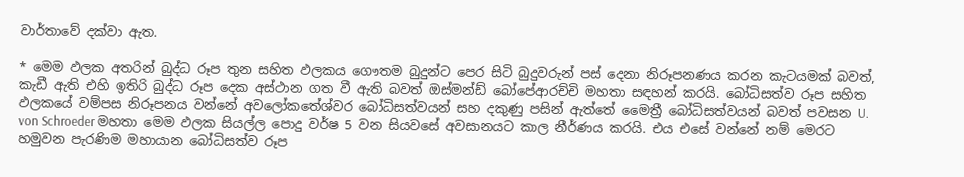වාර්තාවේ දක්වා ඇත.

* මෙම ඵලක අතරින් බුද්ධ රූප තුන සහිත ඵලකය ගෞතම බුදුන්ට පෙර සිටි බුදුවරුන් පස් දෙනා නිරූපනණය කරන කැටයමක් බවත්, කැඩී ඇති එහි ඉතිරි බුද්ධ රූප දෙක අස්ථාන ගත වී ඇති බවත් ඔස්මන්ඩ් බෝපේආරච්චි මහතා සඳහන් කරයි. බෝධිසත්ව රූප සහිත ඵලකයේ වම්පස නිරූපනය වන්නේ අවලෝකතේශ්වර බෝධිසත්වයන් සහ දකුණු පසින් ඇත්තේ මෛත්‍රී බෝධිසත්වයන් බවත් පවසන U. von Schroeder මහතා මෙම ඵලක සියල්ල පොදු වර්ෂ 5 වන සියවසේ අවසානයට කාල නීර්ණය කරයි. එය එසේ වන්නේ නම් මෙරට හමුවන පැරණිම මහායාන බෝධිසත්ව රූප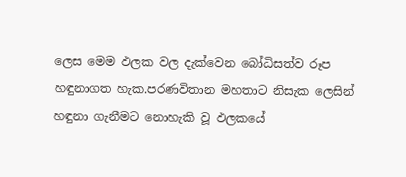ලෙස මෙම ඵලක වල දැක්වෙන බෝධිසත්ව රූප හඳුනාගත හැක.පරණවිතාන මහතාට නිසැක ලෙසින් හඳුනා ගැනීමට නොහැකි වූ ඵලකයේ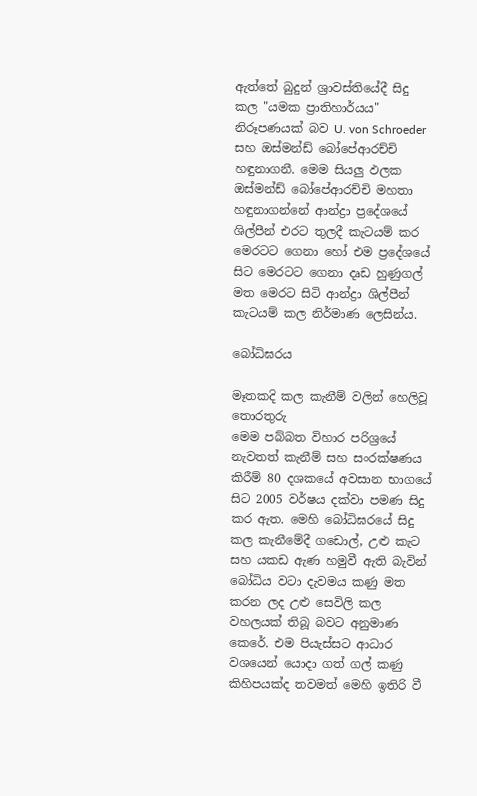ඇත්තේ බුදුන් ශ්‍රාවස්තියේදී සිදු කල "යමක ප්‍රාතිහාර්යය" නිරූපණයක් බව U. von Schroeder  සහ ඔස්මන්ඩ් බෝපේආරච්චි හඳුනාගනී. මෙම සියලු ඵලක ඔස්මන්ඩ් බෝපේආරච්චි මහතා හඳුනාගන්නේ ආන්ද්‍රා ප්‍රදේශයේ ශිල්පීන් එරට තුලදී කැටයම් කර මෙරටට ගෙනා හෝ එම ප්‍රදේශයේ සිට මෙරටට ගෙනා දෘඩ හුණුගල් මත මෙරට සිටි ආන්ද්‍රා ශිල්පීන් කැටයම් කල නිර්මාණ ලෙසින්ය.

බෝධිඝරය

මෑතකදි කල කැනීම් වලින් හෙලිවූ තොරතුරු
මෙම පබ්බත විහාර පරිශ්‍රයේ නැවතත් කැනීම් සහ සංරක්ෂණය කිරීම් 80 දශකයේ අවසාන භාගයේ සිට 2005 වර්ෂය දක්වා පමණ සිදු කර ඇත. මෙහි බෝධිඝරයේ සිදු කල කැනීමේදී ගඩොල්, උළු කැට සහ යකඩ ඇණ හමුවී ඇති බැවින් බෝධිය වටා දැවමය කණු මත කරන ලද උළු සෙවිලි කල වහලයක් තිබූ බවට අනුමාණ කෙරේ. එම පියැස්සට ආධාර වශයෙන් යොදා ගත් ගල් කණු කිහිපයක්ද තවමත් මෙහි ඉතිරි වී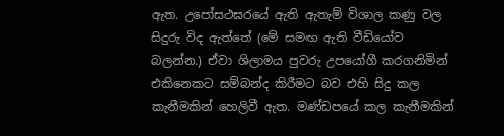ඇත. උපෝසථඝරයේ ඇති ඇතැම් විශාල කණු වල සිදුරු විද ඇත්තේ (මේ සමඟ ඇති වීඩියෝව බලන්න.) ඒවා ශිලාමය පුවරු උපයෝගී කරගනිමින් එකිනෙකට සම්බන්ද කිරීමට බව එහි සිදු කල කැනීමකින් හෙලිවී ඇත. මණ්ඩපයේ කල කැනීමකින්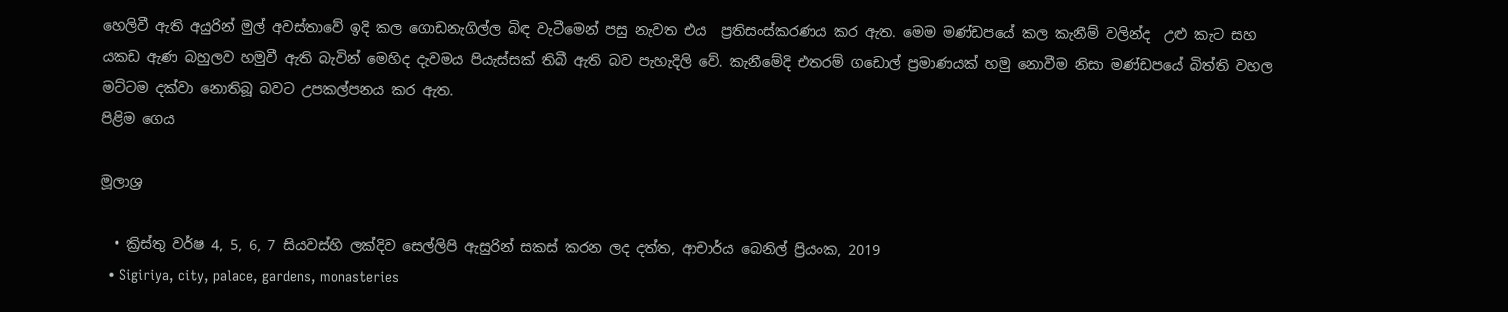හෙලිවී ඇති අයුරින් මුල් අවස්තාවේ ඉදි කල ගොඩනැගිල්ල බිඳ වැටීමෙන් පසු නැවත එය  ප්‍රතිසංස්කරණය කර ඇත. මෙම මණ්ඩපයේ කල කැනීම් වලින්ද  උළු කැට සහ යකඩ ඇණ බහුලව හමුවී ඇති බැවින් මෙහිද දැවමය පියැස්සක් තිබී ඇති බව පැහැදිලි වේ. කැනීමේදි එතරම් ගඩොල් ප්‍රමාණයක් හමු නොවීම නිසා මණ්ඩපයේ බිත්ති වහල මට්ටම දක්වා නොතිබූ බවට උපකල්පනය කර ඇත.
පිළිම ගෙය

මූලාශ්‍ර

  • ක්‍රිස්තු වර්ෂ 4, 5, 6, 7 සියවස්හි ලක්දිව සෙල්ලිපි ඇසුරින් සකස් කරන ලද දත්ත, ආචාර්ය බෙනිල් ප්‍රියංක, 2019
  • Sigiriya, city, palace, gardens, monasteries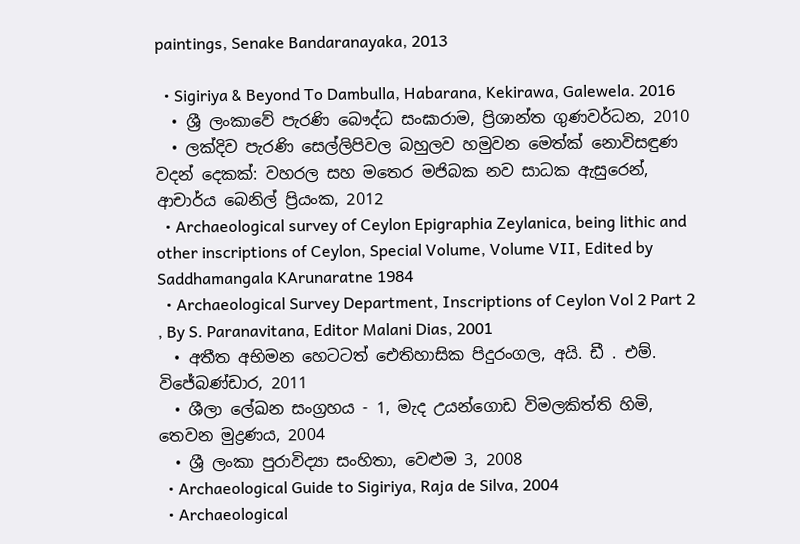paintings, Senake Bandaranayaka, 2013

  • Sigiriya & Beyond To Dambulla, Habarana, Kekirawa, Galewela. 2016
  • ශ්‍රී ලංකාවේ පැරණි බෞද්ධ සංඝාරාම, ප්‍රිශාන්ත ගුණවර්ධන, 2010
  • ලක්දිව පැරණි සෙල්ලිපිවල බහුලව හමුවන මෙත්ක් නොවිසඳුණ වදන් දෙකක්: වහරල සහ මතෙර මජිබක නව සාධක ඇසුරෙන්, ආචාර්ය බෙනිල් ප්‍රියංක, 2012
  • Archaeological survey of Ceylon Epigraphia Zeylanica, being lithic and other inscriptions of Ceylon, Special Volume, Volume VII, Edited by Saddhamangala KArunaratne 1984
  • Archaeological Survey Department, Inscriptions of Ceylon Vol 2 Part 2 , By S. Paranavitana, Editor Malani Dias, 2001
  • අතීත අභිමන හෙටටත් ඓතිහාසික පිදුරංගල, අයි. ඩී . එම්. විජේබණ්ඩාර, 2011
  • ශීලා ලේඛන සංග්‍රහය - 1, මැද උයන්ගොඩ විමලකිත්ති හිමි, තෙවන මුද්‍රණය, 2004
  • ශ්‍රී ලංකා පුරාවිද්‍යා සංහිතා, වෙළුම 3, 2008
  • Archaeological Guide to Sigiriya, Raja de Silva, 2004
  • Archaeological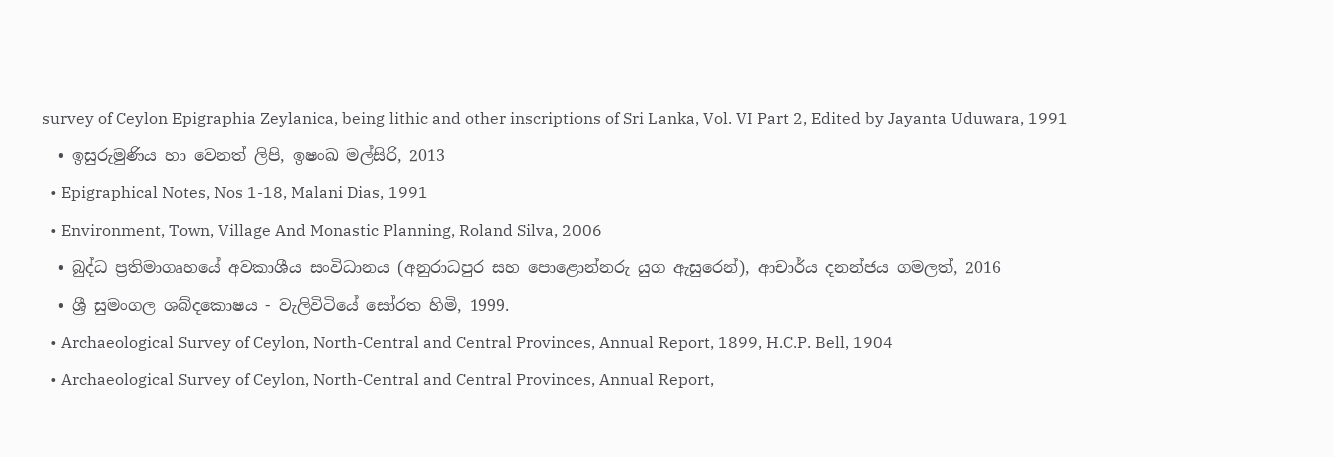survey of Ceylon Epigraphia Zeylanica, being lithic and other inscriptions of Sri Lanka, Vol. VI Part 2, Edited by Jayanta Uduwara, 1991
  • ඉසුරුමුණිය හා වෙනත් ලිපි, ඉෂංඛ මල්සිරි, 2013
  • Epigraphical Notes, Nos 1-18, Malani Dias, 1991
  • Environment, Town, Village And Monastic Planning, Roland Silva, 2006
  • බුද්ධ ප්‍රතිමාගෘහයේ අවකාශීය සංවිධානය (අනුරාධපුර සහ පොළොන්නරු යුග ඇසුරෙන්), ආචාර්ය දනන්ජය ගමලත්, 2016
  • ශ්‍රී සුමංගල ශබ්දකොෂය - වැලිවිටියේ සෝරත හිමි, 1999.
  • Archaeological Survey of Ceylon, North-Central and Central Provinces, Annual Report, 1899, H.C.P. Bell, 1904
  • Archaeological Survey of Ceylon, North-Central and Central Provinces, Annual Report,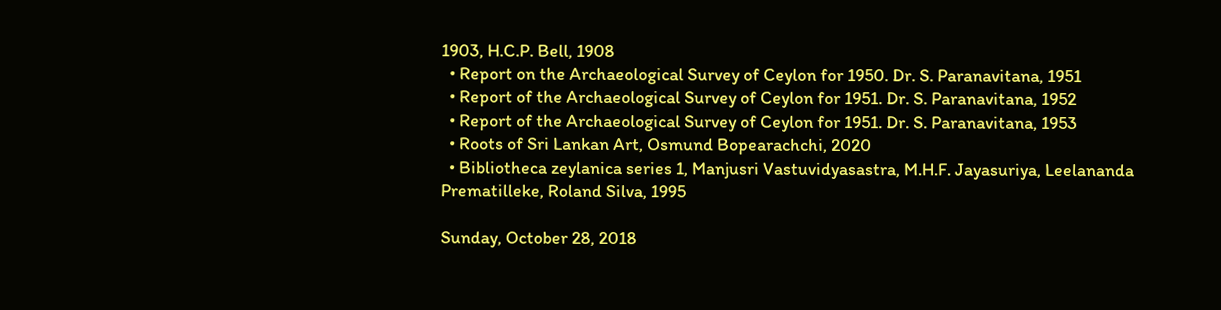1903, H.C.P. Bell, 1908
  • Report on the Archaeological Survey of Ceylon for 1950. Dr. S. Paranavitana, 1951
  • Report of the Archaeological Survey of Ceylon for 1951. Dr. S. Paranavitana, 1952
  • Report of the Archaeological Survey of Ceylon for 1951. Dr. S. Paranavitana, 1953
  • Roots of Sri Lankan Art, Osmund Bopearachchi, 2020
  • Bibliotheca zeylanica series 1, Manjusri Vastuvidyasastra, M.H.F. Jayasuriya, Leelananda Prematilleke, Roland Silva, 1995

Sunday, October 28, 2018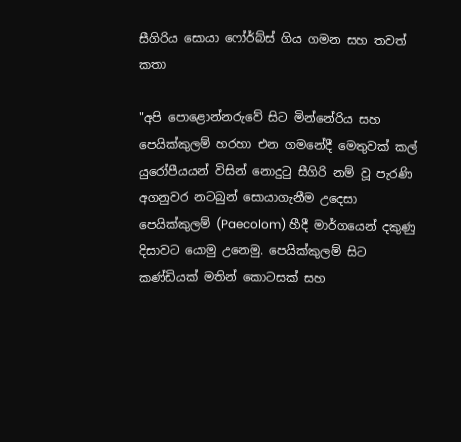සීගිරිය සොයා ෆෝර්බ්ස් ගිය ගමන සහ තවත් කතා

"අපි පොළොන්නරුවේ සිට මින්නේරිය සහ පෙයික්කුලම් හරහා එන ගමනේදී මෙතුවක් කල් යුරෝපීයයන් විසින් නොදුටු සීගිරි නම් වූ පැරණි අගනුවර නටබුන් සොයාගැනීම උදෙසා පෙයික්කුලම් (Paecolom) හීදී මාර්ගයෙන් දකුණු දිසාවට යොමු උනෙමු. පෙයික්කුලම් සිට කණ්ඩියක් මතින් කොටසක් සහ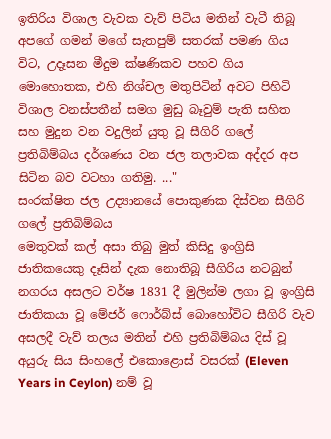ඉතිරිය විශාල වැවක වැව් පිටිය මතින් වැටී තිබූ අපගේ ගමන් මගේ සැතපුම් සතරක් පමණ ගිය විට, උදෑසන මීදුම ක්ෂණිකව පහව ගිය මොහොතක, එහි නිශ්චල මතුපිටින් අවට පිහිටි විශාල වනස්පතීන් සමග මුඩු බෑවුම් පැති සහිත සහ මුදුන වන වදුලින් යුතු වූ සීගිරි ගලේ ප්‍රතිබිම්බය දර්ශණය වන ජල තලාවක අද්දර අප සිටින බව වටහා ගතිමු. ..."
සංරක්ෂිත ජල උද්‍යානයේ පොකුණක දිස්වන සීගිරි ගලේ ප්‍රතිබිම්බය
මෙතුවක් කල් අසා තිබු මුත් කිසිදු ඉංග්‍රිසි ජාතිකයෙකු දෑසින් දැක නොතිබූ සීගිරිය නටබුන් නගරය අසලට වර්ෂ 1831 දී මුලින්ම ලගා වූ ඉංග්‍රිසි ජාතිකයා වූ මේජර් ෆොර්බ්ස් බොහෝවිට සීගිරි වැව අසලදී වැව් තලය මතින් එහි ප්‍රතිබිම්බය දිස් වූ අයුරු සිය සිංහලේ එකොළොස් වසරක් (Eleven Years in Ceylon) නම් වූ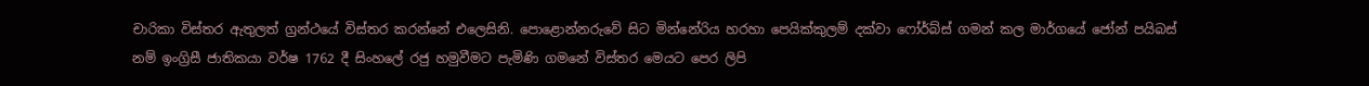චාරිකා විස්තර ඇතුලත් ග්‍රන්ථයේ විස්තර කරන්නේ එලෙසිනි. පොළොන්නරුවේ සිට මින්නේරිය හරහා පෙයික්කුලම් දක්වා ෆෝර්බ්ස් ගමන් කල මාර්ගයේ ජෝන් පයිබස් නම් ඉංග්‍රිසී ජාතිකයා වර්ෂ 1762 දී සිංහලේ රජු හමුවීමට පැමිණි ගමනේ විස්තර මෙයට පෙර ලිපි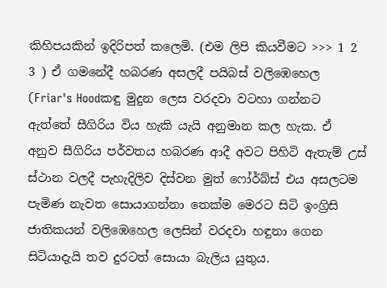කිහිපයකින් ඉදිරිපත් කලෙමි. (එම ලිපි කියවීමට >>> 1 2 3 ) ඒ ගමනේදී හබරණ අසලදී පයිබස් වලිඹෙහෙල (Friar's Hoodකඳු මුදුන ලෙස වරදවා වටහා ගන්නට ඇත්තේ සීගිරිය විය හැකි යැයි අනුමාන කල හැක. ඒ අනුව සීගිරිය පර්වතය හබරණ ආදී අවට පිහිටි ඇතැම් උස් ස්ථාන වලදී පැහැදිලිව දිස්වන මුත් ෆෝර්බ්ස් එය අසලටම පැමිණ නැවත සොයාගන්නා තෙක්ම මෙරට සිටි ඉංග්‍රිසි ජාතිකයන් වලිඹෙහෙල ලෙසින් වරදවා හඳුනා ගෙන සිටියාදැයි තව දුරටත් සොයා බැලිය යුතුය.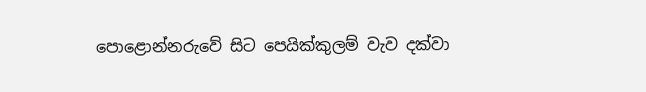පොළොන්නරුවේ සිට පෙයික්කුලම් වැව දක්වා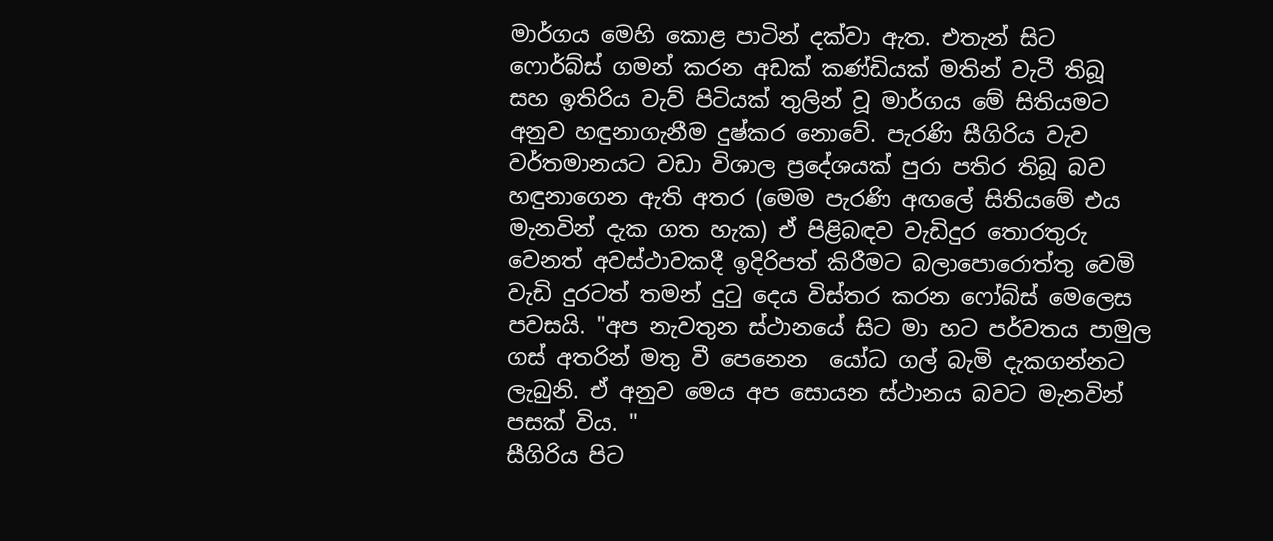මාර්ගය මෙහි කොළ පාටින් දක්වා ඇත. එතැන් සිට ෆොර්බ්ස් ගමන් කරන අඩක් කණ්ඩියක් මතින් වැටී තිබූ සහ ඉතිරිය වැව් පිටියක් තුලින් වූ මාර්ගය මේ සිතියමට අනුව හඳුනාගැනීම දුෂ්කර නොවේ. පැරණි සීගිරිය වැව වර්තමානයට වඩා විශාල ප්‍රදේශයක් පුරා පතිර තිබූ බව හඳුනාගෙන ඇති අතර (මෙම පැරණි අඟලේ සිතියමේ එය මැනවින් දැක ගත හැක) ඒ පිළිබඳව වැඩිදුර තොරතුරු වෙනත් අවස්ථාවකදී ඉදිරිපත් කිරීමට බලාපොරොත්තු වෙමි
වැඩි දුරටත් තමන් දුටු දෙය විස්තර කරන ෆෝබ්ස් මෙලෙස පවසයි. "අප නැවතුන ස්ථානයේ සිට මා හට පර්වතය පාමුල ගස් අතරින් මතු වී පෙනෙන  යෝධ ගල් බැමි දැකගන්නට ලැබුනි. ඒ අනුව මෙය අප සොයන ස්ථානය බවට මැනවින් පසක් විය. "
සීගිරිය පිට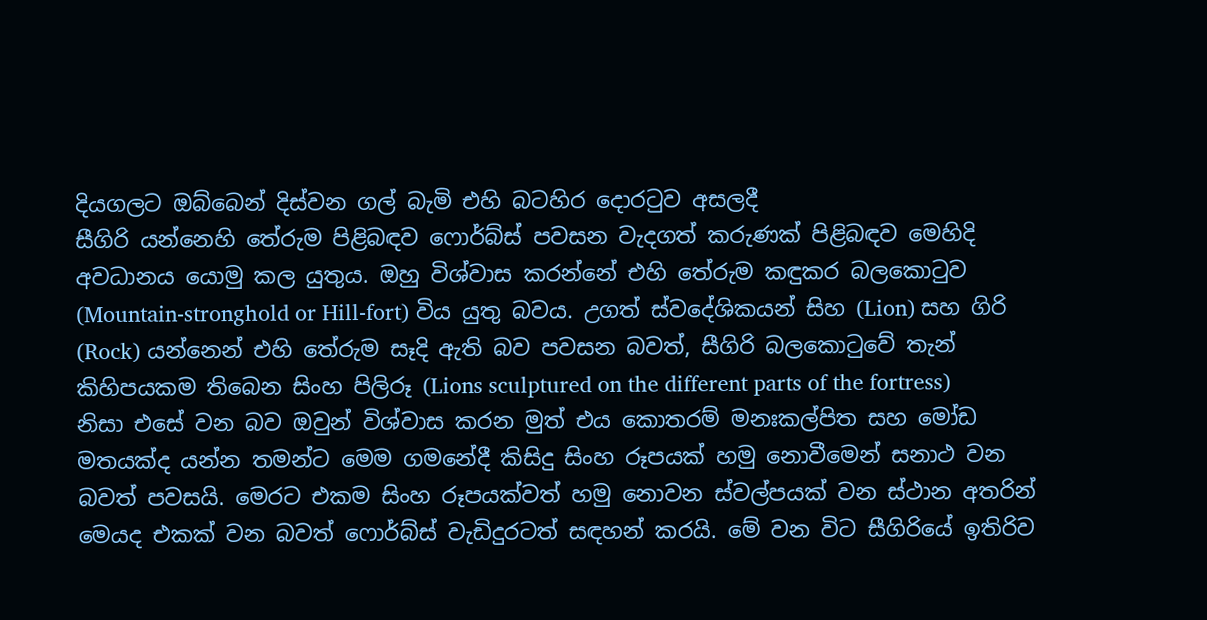දියගලට ඔබ්බෙන් දිස්වන ගල් බැමි එහි බටහිර දොරටුව අසලදී
සීගිරි යන්නෙහි තේරුම පිළිබඳව ෆොර්බ්ස් පවසන වැදගත් කරුණක් පිළිබඳව මෙහිදි අවධානය යොමු කල යුතුය. ඔහු විශ්වාස කරන්නේ එහි තේරුම කඳුකර බලකොටුව (Mountain-stronghold or Hill-fort) විය යුතු බවය. උගත් ස්වදේශිකයන් සිහ (Lion) සහ ගිරි (Rock) යන්නෙන් එහි තේරුම සෑදි ඇති බව පවසන බවත්, සීගිරි බලකොටුවේ තැන් කිහිපයකම තිබෙන සිංහ පිලිරූ (Lions sculptured on the different parts of the fortress) නිසා එසේ වන බව ඔවුන් විශ්වාස කරන මුත් එය කොතරම් මනඃකල්පිත සහ මෝඩ මතයක්ද යන්න තමන්ට මෙම ගමනේදී කිසිදු සිංහ රූපයක් හමු නොවීමෙන් සනාථ වන බවත් පවසයි. මෙරට එකම සිංහ රූපයක්වත් හමු නොවන ස්වල්පයක් වන ස්ථාන අතරින් මෙයද එකක් වන බවත් ෆොර්බ්ස් වැඩිදුරටත් සඳහන් කරයි. මේ වන විට සීගිරියේ ඉතිරිව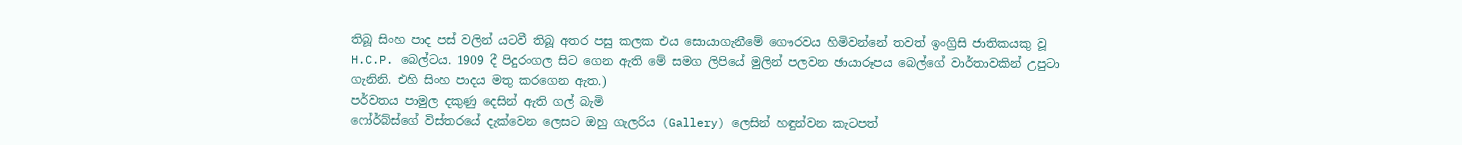තිබූ සිංහ පාද පස් වලින් යටවී තිබූ අතර පසු කලක එය සොයාගැනීමේ ගෞරවය හිමිවන්නේ තවත් ඉංග්‍රිසි ජාතිකයකු වූ H.C.P. බෙල්ටය. 1909 දී පිදුරංගල සිට ගෙන ඇති මේ සමග ලිපියේ මුලින් පලවන ඡායාරූපය බෙල්ගේ වාර්තාවකින් උපුටා ගැනිනි. එහි සිංහ පාදය මතු කරගෙන ඇත.)
පර්වතය පාමුල දකුණු දෙසින් ඇති ගල් බැමි
ෆෝර්බ්ස්ගේ විස්තරයේ දැක්වෙන ලෙසට ඔහු ගැලරිය (Gallery) ලෙසින් හඳුන්වන කැටපත්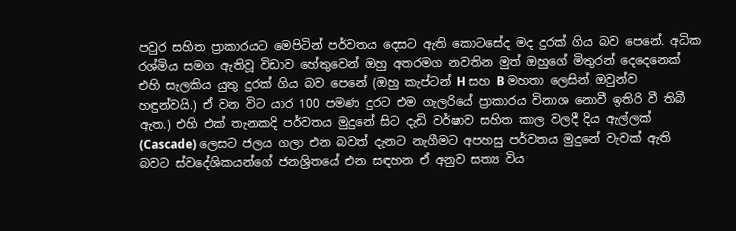පවුර සහිත ප්‍රාකාරයට මෙපිටින් පර්වතය දෙසට ඇති කොටසේද මද දුරක් ගිය බව පෙනේ. අධික රශ්මිය සමග ඇතිවූ විඩාව හේතුවෙන් ඔහු අතරමග නවතින මුත් ඔහුගේ මිතුරන් දෙදෙනෙක් එහි සැලකිය යුතු දුරක් ගිය බව පෙනේ (ඔහු කැප්ටන් H සහ B මහතා ලෙසින් ඔවුන්ව හඳුන්වයි.) ඒ වන විට යාර 100 පමණ දුරට එම ගැලරියේ ප්‍රාකාරය විනාශ නොවී ඉතිරි වී තිබී ඇත.) එහි එක් තැනකදි පර්වතය මුදුනේ සිට දැඩි වර්ෂාව සහිත කාල වලදී දිය ඇල්ලක් (Cascade) ලෙසට ජලය ගලා එන බවත් දැනට නැගීමට අපහසු පර්වතය මුදුනේ වැවක් ඇති බවට ස්වදේශිකයන්ගේ ජනශ්‍රිතයේ එන සඳහන ඒ අනුව සත්‍ය විය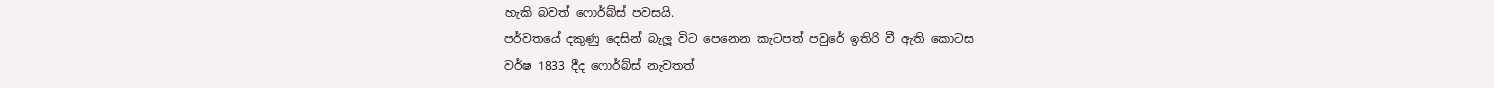හැකි බවත් ෆොර්බ්ස් පවසයි.
පර්වතයේ දකුණු දෙසින් බැලූ විට පෙනෙන කැටපත් පවුරේ ඉතිරි වී ඇති කොටස
වර්ෂ 1833 දීද ෆොර්බ්ස් නැවතත්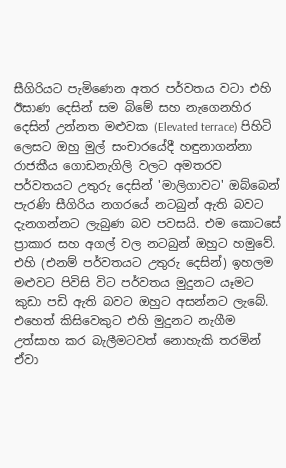සීගිරියට පැමිණෙන අතර පර්වතය වටා එහි ඊසාණ දෙසින් සම බිමේ සහ නැගෙනහිර දෙසින් උන්නත මළුවක (Elevated terrace) පිහිටි ලෙසට ඔහු මුල් සංචාරයේදී හඳුනාගන්නා රාජකීය ගොඩනැගිලි වලට අමතරව පර්වතයට උතුරු දෙසින් 'මාලිගාවට' ඔබ්බෙන් පැරණි සීගිරිය නගරයේ නටබුන් ඇති බවට දැනගන්නට ලැබුණ බව පවසයි. එම කොටසේ ප්‍රාකාර සහ අගල් වල නටබුන් ඔහුට හමුවේ. එහි (එනම් පර්වතයට උතුරු දෙසින්) ඉහලම මළුවට පිවිසි විට පර්වතය මුදුනට යෑමට කුඩා පඩි ඇති බවට ඔහුට අසන්නට ලැබේ. එහෙත් කිසිවෙකුට එහි මුදුනට නැගීම උත්සාහ කර බැලීමටවත් නොහැකි තරමින් ඒවා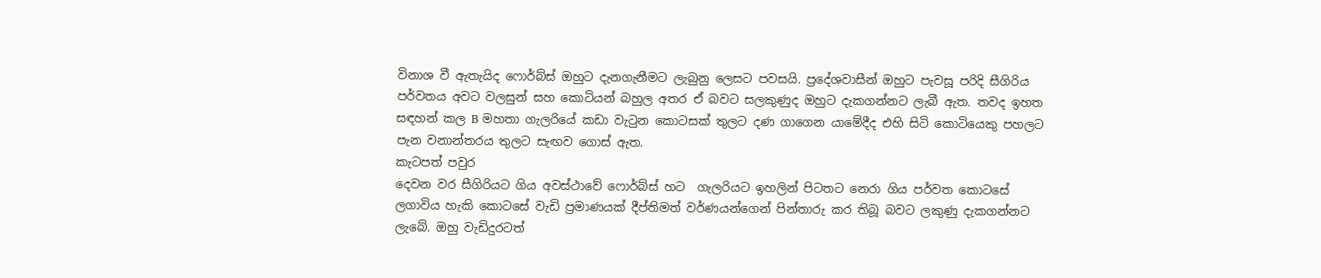විනාශ වී ඇතැයිද ෆොර්බ්ස් ඔහුට දැනගැනීමට ලැබුනු ලෙසට පවසයි. ප්‍රදේශවාසීන් ඔහුට පැවසූ පරිදි සීගිරිය පර්වතය අවට වලසුන් සහ කොටියන් බහුල අතර ඒ බවට සලකුණුද ඔහුට දැකගන්නට ලැබී ඇත. තවද ඉහත සඳහන් කල B මහතා ගැලරියේ කඩා වැටුන කොටසක් තුලට දණ ගාගෙන යාමේදීද එහි සිටි කොටියෙකු පහලට පැන වනාන්තරය තුලට සැඟව ගොස් ඇත.
කැටපත් පවුර
දෙවන වර සීගිරියට ගිය අවස්ථාවේ ෆොර්බ්ස් හට  ගැලරියට ඉහලින් පිටතට නෙරා ගිය පර්වත කොටසේ ලගාවිය හැකි කොටසේ වැඩි ප්‍රමාණයක් දීප්තිමත් වර්ණයන්ගෙන් පින්තාරු කර තිබූ බවට ලකුණු දැකගන්නට ලැබේ. ඔහු වැඩිදුරටත්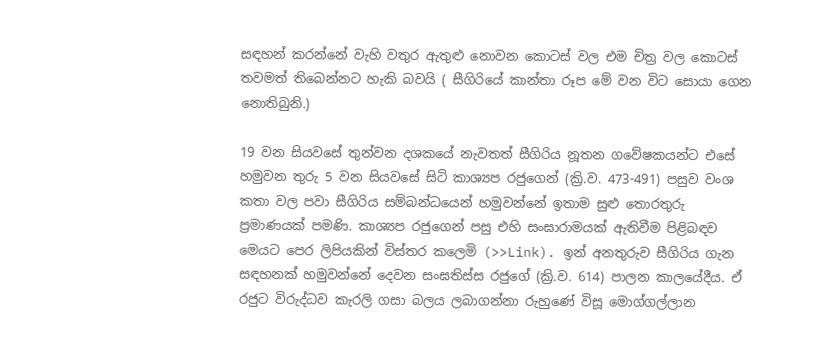සඳහන් කරන්නේ වැහි වතුර ඇතුළු නොවන කොටස් වල එම චිත්‍ර වල කොටස් තවමත් තිබෙන්නට හැකි බවයි ( සීගිරියේ කාන්තා රූප මේ වන විට සොයා ගෙන නොතිබුනි.)

19 වන සියවසේ තුන්වන දශකයේ නැවතත් සීගිරිය නූතන ගවේෂකයන්ට එසේ හමුවන තුරු 5 වන සියවසේ සිටි කාශ්‍යප රජුගෙන් (ක්‍රි.ව. 473-491) පසුව වංශ කතා වල පවා සීගිරිය සම්බන්ධයෙන් හමුවන්නේ ඉතාම සුළු තොරතුරු ප්‍රමාණයක් පමණි. කාශ්‍යප රජුගෙන් පසු එහි සංඝාරාමයක් ඇතිවීම පිළිබඳව මෙයට පෙර ලිපියකින් විස්තර කලෙමි (>>Link). ඉන් අනතුරුව සීගිරිය ගැන සඳහනක් හමුවන්නේ දෙවන සංඝතිස්ස රජුගේ (ක්‍රි.ව. 614) පාලන කාලයේදීය. ඒ රජුට විරුද්ධව කැරලි ගසා බලය ලබාගන්නා රුහුණේ විසූ මොග්ගල්ලාන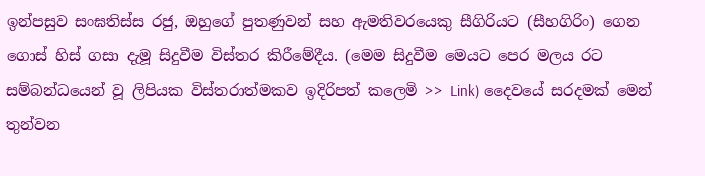ඉන්පසුව සංඝතිස්ස රජු, ඔහුගේ පුතණුවන් සහ ඇමතිවරයෙකු සීගිරියට (සීහගිරිං) ගෙන ගොස් හිස් ගසා දැමූ සිදුවීම විස්තර කිරීමේදීය. (මෙම සිදුවීම මෙයට පෙර මලය රට සම්බන්ධයෙන් වූ ලිපියක විස්තරාත්මකව ඉදිරිපත් කලෙමි >> Link) දෛවයේ සරදමක් මෙන් තුන්වන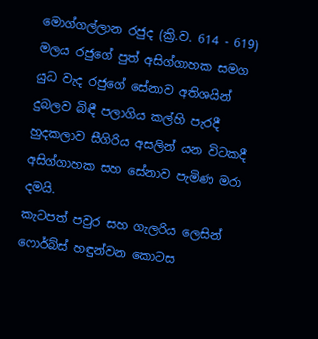මොග්ගල්ලාන රජුද (ක්‍රි.ව. 614 - 619) මලය රජුගේ පුත් අසිග්ගාහක සමග යුධ වැද රජුගේ සේනාව අතිශයින් දුබලව බිඳී පලාගිය කල්හි පැරදී හුදකලාව සීගිරිය අසලින් යන විටකදී අසිග්ගාහක සහ සේනාව පැමිණ මරා දමයි.
කැටපත් පවුර සහ ගැලරිය ලෙසින් ෆොර්බ්ස් හඳුන්වන කොටස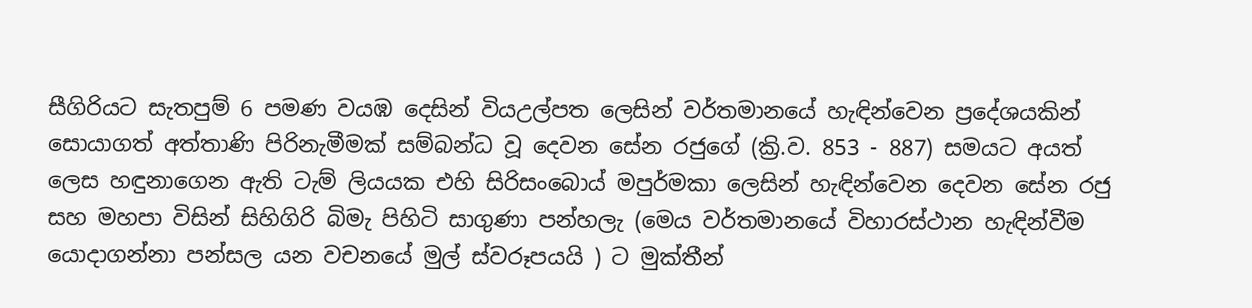සීගිරියට සැතපුම් 6 පමණ වයඹ දෙසින් වියඋල්පත ලෙසින් වර්තමානයේ හැඳින්වෙන ප්‍රදේශයකින් සොයාගත් අත්තාණි පිරිනැමීමක් සම්බන්ධ වූ දෙවන සේන රජුගේ (ක්‍රි.ව. 853 - 887) සමයට අයත් ලෙස හඳුනාගෙන ඇති ටැම් ලියයක එහි සිරිසංබොය් මපුර්මකා ලෙසින් හැඳින්වෙන දෙවන සේන රජු සහ මහපා විසින් සිහිගිරි බිමැ පිහිටි සාගුණා පන්හලැ (මෙය වර්තමානයේ විහාරස්ථාන හැඳින්වීම යොදාගන්නා පන්සල යන වචනයේ මුල් ස්වරූපයයි ) ට මුක්තීන්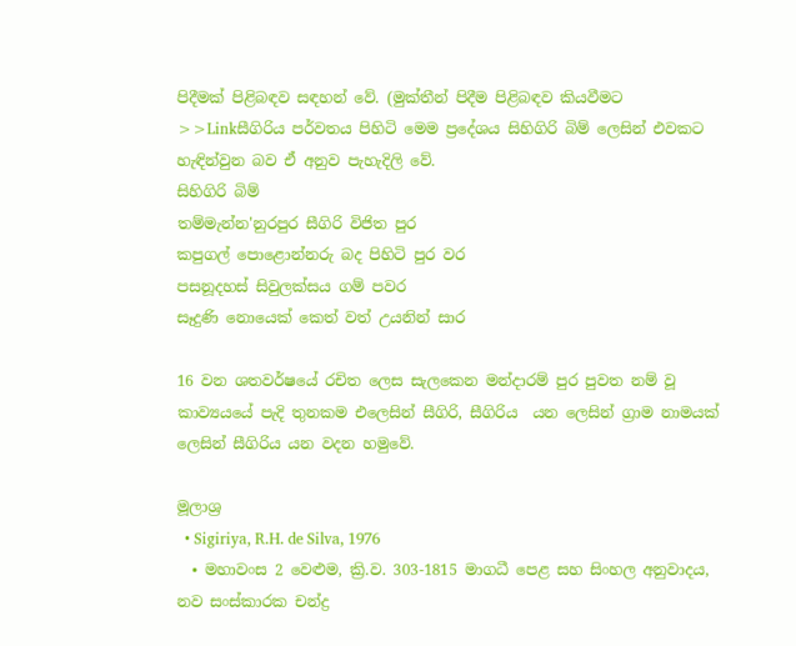පිදීමක් පිළිබඳව සඳහන් වේ. (මුක්තීන් පිදීම පිළිබඳව කියවීමට >>Linkසීගිරිය පර්වතය පිහිටි මෙම ප්‍රදේශය සිහිගිරි බිම් ලෙසින් එවකට හැඳින්වුන බව ඒ අනුව පැහැදිලි වේ.
සිහිගිරි බිම්
තම්මැන්න'නුරපුර සීගිරි විජිත පුර
කපුගල් පොළොන්නරු බද පිහිටි පුර වර
පසනූදහස් සිවුලක්සය ගම් පවර
සෑදුණි නොයෙක් කෙත් වත් උයනින් සාර

16 වන ශතවර්ෂයේ රචිත ලෙස සැලකෙන මන්දාරම් පුර පුවත නම් වූ කාව්‍යයයේ පැදි තුනකම එලෙසින් සීගිරි, සීගිරිය  යන ලෙසින් ග්‍රාම නාමයක් ලෙසින් සීගිරිය යන වදන හමුවේ.

මූලාශ්‍ර
  • Sigiriya, R.H. de Silva, 1976
  • මහාවංස 2 වෙළුම, ක්‍රි.ව. 303-1815 මාගධී පෙළ සහ සිංහල අනුවාදය, නව සංස්කාරක චන්ද්‍ර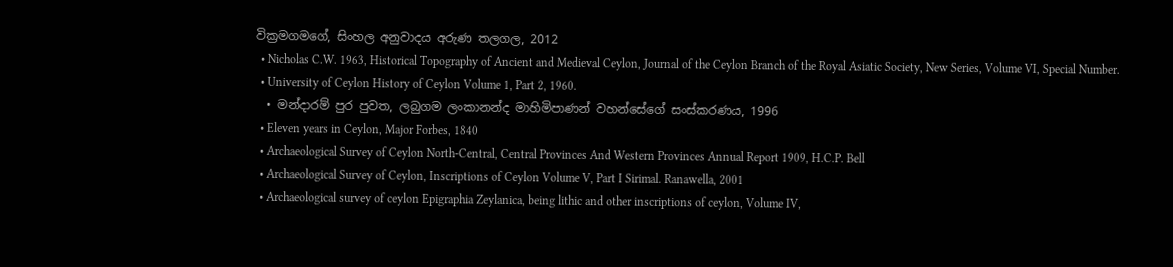වික්‍රමගමගේ, සිංහල අනුවාදය අරුණ තලගල, 2012
  • Nicholas C.W. 1963, Historical Topography of Ancient and Medieval Ceylon, Journal of the Ceylon Branch of the Royal Asiatic Society, New Series, Volume VI, Special Number.
  • University of Ceylon History of Ceylon Volume 1, Part 2, 1960.
  • මන්දාරම් පුර පුවත, ලබුගම ලංකානන්ද මාහිමිපාණන් වහන්සේගේ සංස්කරණය, 1996
  • Eleven years in Ceylon, Major Forbes, 1840
  • Archaeological Survey of Ceylon North-Central, Central Provinces And Western Provinces Annual Report 1909, H.C.P. Bell
  • Archaeological Survey of Ceylon, Inscriptions of Ceylon Volume V, Part I Sirimal. Ranawella, 2001
  • Archaeological survey of ceylon Epigraphia Zeylanica, being lithic and other inscriptions of ceylon, Volume IV,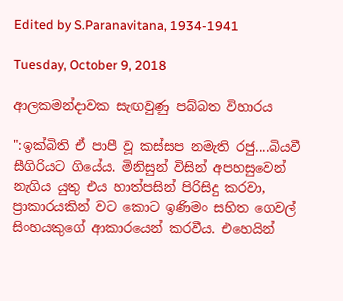Edited by S.Paranavitana, 1934-1941

Tuesday, October 9, 2018

ආලකමන්දාවක සැඟවුණු පබ්බත විහාරය

":ඉක්බිති ඒ පාපී වූ කස්සප නමැති රජු....බියවී සීගිරියට ගියේය. මිනිසුන් විසින් අපහසුවෙන් නැගිය යුතු එය හාත්පසින් පිරිසිදු කරවා, ප්‍රාකාරයකින් වට කොට ඉණිමං සහිත ගෙවල් සිංහයකුගේ ආකාරයෙන් කරවීය. එහෙයින්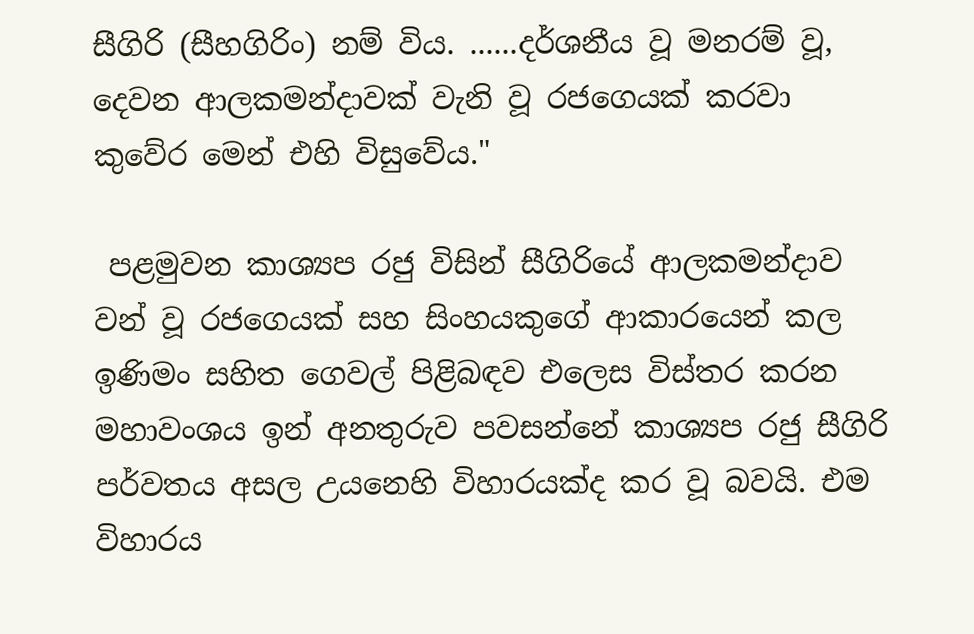සීගිරි (සීහගිරිං) නම් විය. ......දර්ශනීය වූ මනරම් වූ, දෙවන ආලකමන්දාවක් වැනි වූ රජගෙයක් කරවා කුවේර මෙන් එහි විසුවේය."

 පළමුවන කාශ්‍යප රජු විසින් සීගිරියේ ආලකමන්දාව වන් වූ රජගෙයක් සහ සිංහයකුගේ ආකාරයෙන් කල ඉණිමං සහිත ගෙවල් පිළිබඳව එලෙස විස්තර කරන මහාවංශය ඉන් අනතුරුව පවසන්නේ කාශ්‍යප රජු සීගිරි පර්වතය අසල උයනෙහි විහාරයක්ද කර වූ බවයි. එම විහාරය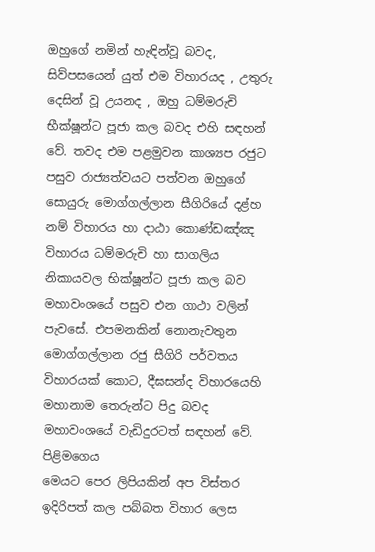ඔහුගේ නමින් හැඳින්වූ බවද, සිව්පසයෙන් යුත් එම විහාරයද , උතුරු දෙසින් වූ උයනද , ඔහු ධම්මරුචි භීක්ෂූන්ට පූජා කල බවද එහි සඳහන් වේ. තවද එම පළමුවන කාශ්‍යප රජුට පසුව රාජ්‍යත්වයට පත්වන ඔහුගේ සොයුරු මොග්ගල්ලාන සීගිරියේ දළ්හ නම් විහාරය හා දාඨා කොණ්ඩඤ්ඤ විහාරය ධම්මරුචි හා සාගලිය නිකායවල භික්ෂූන්ට පූජා කල බව මහාවංශයේ පසුව එන ගාථා වලින් පැවසේ. එපමනකින් නොනැවතුන මොග්ගල්ලාන රජු සීගිරි පර්වතය විහාරයක් කොට, දීඝසන්ද විහාරයෙහි මහානාම තෙරුන්ට පිදු බවද මහාවංශයේ වැඩිදුරටත් සඳහන් වේ.
පිළිමගෙය
මෙයට පෙර ලිපියකින් අප විස්තර ඉදිරිපත් කල පබ්බත විහාර ලෙස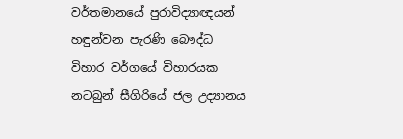වර්තමානයේ පුරාවිද්‍යාඥයන් හඳුන්වන පැරණි බෞද්ධ විහාර වර්ගයේ විහාරයක නටබුන් සීගිරියේ ජල උද්‍යානය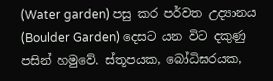(Water garden) පසු කර පර්වත උද්‍යානය (Boulder Garden) දෙසට යන විට දකුණු පසින් හමුවේ. ස්තූපයක, බෝධිඝරයක,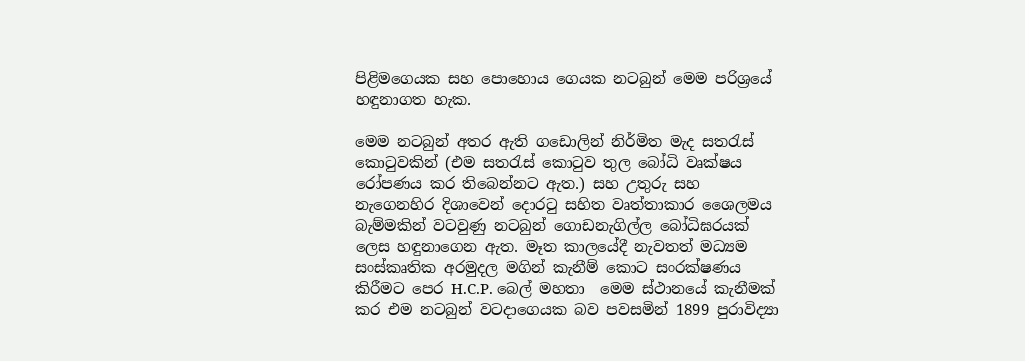පිළිමගෙයක සහ පොහොය ගෙයක නටබුන් මෙම පරිශ්‍රයේ හඳුනාගත හැක.

මෙම නටබුන් අතර ඇති ගඩොලින් නිර්මිත මැද සතරැස් කොටුවකින් (එම සතරැස් කොටුව තුල බෝධි වෘක්ෂය රෝපණය කර තිබෙන්නට ඇත.) සහ උතුරු සහ නැගෙනහිර දිශාවෙන් දොරටු සහිත වෘත්තාකාර ශෛලමය බැම්මකින් වටවුණු නටබුන් ගොඩනැගිල්ල බෝධිඝරයක් ලෙස හඳුනාගෙන ඇත. මෑත කාලයේදී නැවතත් මධ්‍යම සංස්කෘතික අරමුදල මගින් කැනීම් කොට සංරක්ෂණය කිරීමට පෙර H.C.P. බෙල් මහතා  මෙම ස්ථානයේ කැනීමක් කර එම නටබුන් වටදාගෙයක බව පවසමින් 1899 පුරාවිද්‍යා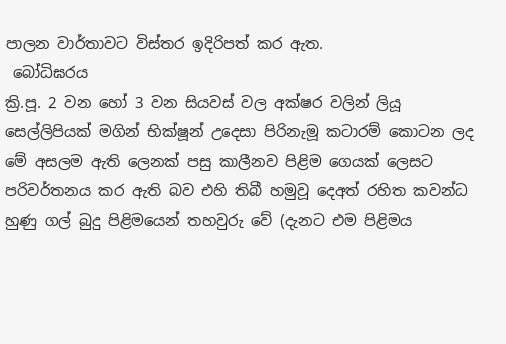පාලන වාර්තාවට විස්තර ඉදිරිපත් කර ඇත.
 බෝධිඝරය
ක්‍රි.පූ. 2 වන හෝ 3 වන සියවස් වල අක්ෂර වලින් ලියූ සෙල්ලිපියක් මගින් භික්ෂූන් උදෙසා පිරිනැමූ කටාරම් කොටන ලද මේ අසලම ඇති ලෙනක් පසු කාලීනව පිළිම ගෙයක් ලෙසට පරිවර්තනය කර ඇති බව එහි තිබී හමුවූ දෙඅත් රහිත කවන්ධ හුණු ගල් බුදු පිළිමයෙන් තහවුරු වේ (දැනට එම පිළිමය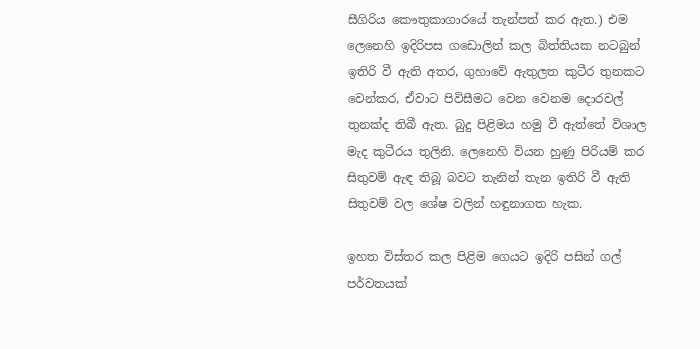සීගිරිය කෞතුකාගාරයේ තැන්පත් කර ඇත.) එම ලෙනෙහි ඉදිරිපස ගඩොලින් කල බිත්තියක නටබුන් ඉතිරි වී ඇති අතර, ගුහාවේ ඇතුලත කුටීර තුනකට වෙන්කර, ඒවාට පිවිසීමට වෙන වෙනම දොරවල් තුනක්ද තිබී ඇත. බුදු පිළිමය හමු වී ඇත්තේ විශාල මැද කුටීරය තුලිනි. ලෙනෙහි වියන හුණු පිරියම් කර සිතුවම් ඇඳ තිබූ බවට තැනින් තැන ඉතිරි වී ඇති සිතුවම් වල ශේෂ වලින් හඳුනාගත හැක.

ඉහත විස්තර කල පිළිම ගෙයට ඉදිරි පසින් ගල් පර්වතයක්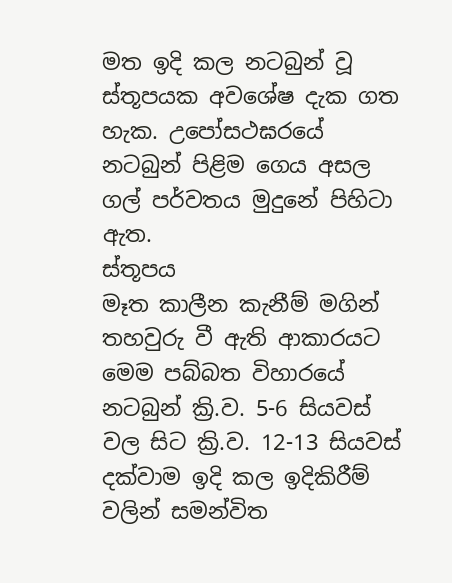මත ඉදි කල නටබුන් වූ ස්තූපයක අවශේෂ දැක ගත හැක. උපෝසථඝරයේ නටබුන් පිළිම ගෙය අසල ගල් පර්වතය මුදුනේ පිහිටා ඇත.
ස්තූපය
මෑත කාලීන කැනීම් මගින් තහවුරු වී ඇති ආකාරයට මෙම පබ්බත විහාරයේ නටබුන් ක්‍රි.ව. 5-6 සියවස් වල සිට ක්‍රි.ව. 12-13 සියවස් දක්වාම ඉදි කල ඉදිකිරීම් වලින් සමන්විත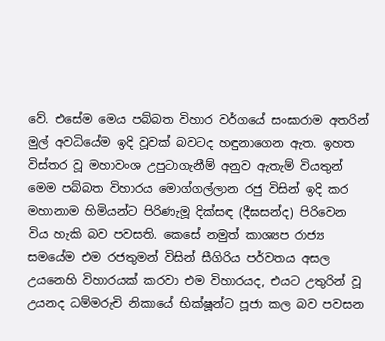වේ. එසේම මෙය පබ්බත විහාර වර්ගයේ සංඝාරාම අතරින් මුල් අවධියේම ඉදි වූවක් බවටද හඳුනාගෙන ඇත. ඉහත විස්තර වූ මහාවංශ උපුටාගැනීම් අනුව ඇතැම් වියතුන් මෙම පබ්බත විහාරය මොග්ගල්ලාන රජු විසින් ඉදි කර මහානාම හිමියන්ට පිරිණැමූ දික්සඳ (දීඝසන්ද) පිරිවෙන විය හැකි බව පවසති. කෙසේ නමුත් කාශ්‍යප රාජ්‍ය සමයේම එම රජතුමන් විසින් සීගිරිය පර්වතය අසල උයනෙහි විහාරයක් කරවා එම විහාරයද, එයට උතුරින් වූ උයනද ධම්මරුචි නිකායේ භික්ෂූන්ට පූජා කල බව පවසන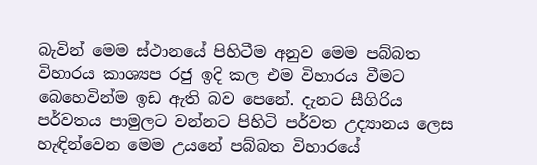බැවින් මෙම ස්ථානයේ පිහිටීම අනුව මෙම පබ්බත විහාරය කාශ්‍යප රජු ඉදි කල එම විහාරය වීමට බෙහෙවින්ම ඉඩ ඇති බව පෙනේ. දැනට සීගිරිය පර්වතය පාමුලට වන්නට පිහිටි පර්වත උද්‍යානය ලෙස හැඳින්වෙන මෙම උයනේ පබ්බත විහාරයේ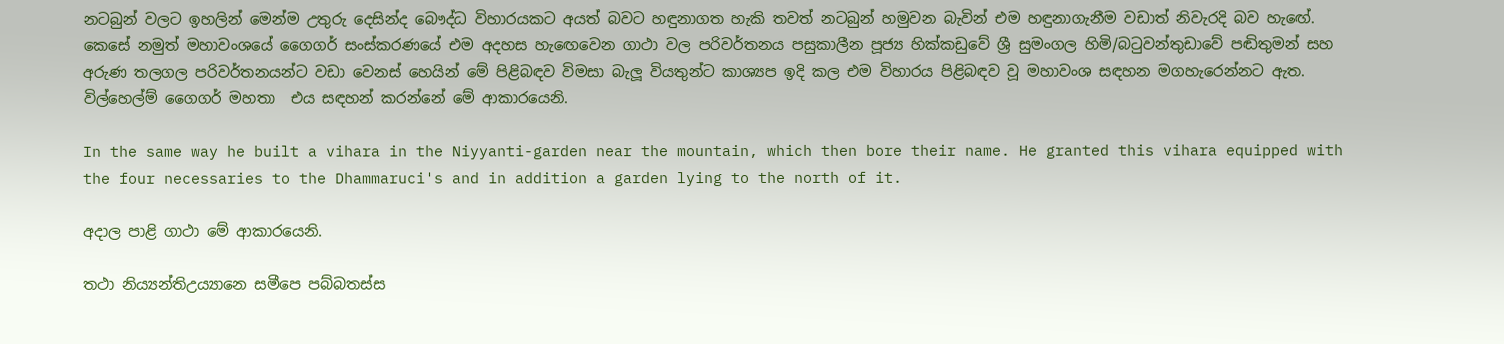නටබුන් වලට ඉහලින් මෙන්ම උතුරු දෙසින්ද බෞද්ධ විහාරයකට අයත් බවට හඳුනාගත හැකි තවත් නටබුන් හමුවන බැවින් එම හඳුනාගැනීම වඩාත් නිවැරදි බව හැඟේ. කෙසේ නමුත් මහාවංශයේ ගෛගර් සංස්කරණයේ එම අදහස හැඟෙවෙන ගාථා වල පරිවර්තනය පසුකාලීන පූජ්‍ය හික්කඩුවේ ශ්‍රී සුමංගල හිමි/බටුවන්තුඩාවේ පඬිතුමන් සහ අරුණ තලගල පරිවර්තනයන්ට වඩා වෙනස් හෙයින් මේ පිළිබඳව විමසා බැලූ වියතුන්ට කාශ්‍යප ඉදි කල එම විහාරය පිළිබඳව වූ මහාවංශ සඳහන මගහැරෙන්නට ඇත. විල්හෙල්ම් ගෛගර් මහතා  එය සඳහන් කරන්නේ මේ ආකාරයෙනි.

In the same way he built a vihara in the Niyyanti-garden near the mountain, which then bore their name. He granted this vihara equipped with the four necessaries to the Dhammaruci's and in addition a garden lying to the north of it.

අදාල පාළි ගාථා මේ ආකාරයෙනි.

තථා නිය්‍යන්තිඋය්‍යානෙ සමීපෙ පබ්බතස්ස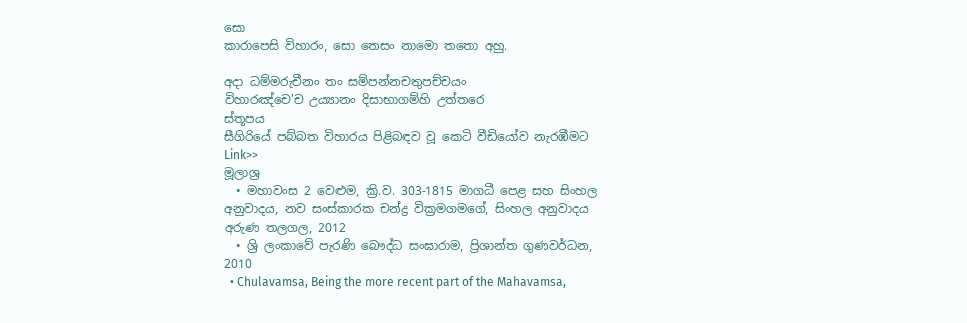සො
කාරාපෙසි විහාරං, සො තෙසං නාමො තතො අහු.

අදා ධම්මරුචීනං තං සම්පන්නචතුපච්චයං
විහාරඤ්චෙ'ච උය්‍යානං දිසාභාගම්හි උත්තරෙ
ස්තූපය
සීගිරියේ පබ්බත විහාරය පිළිබඳව වූ කෙටි වීඩියෝව නැරඹීමට Link>>
මූලාශ්‍ර
  • මහාවංස 2 වෙළුම, ක්‍රි.ව. 303-1815 මාගධී පෙළ සහ සිංහල අනුවාදය, නව සංස්කාරක චන්ද්‍ර වික්‍රමගමගේ, සිංහල අනුවාදය අරුණ තලගල, 2012
  • ශ්‍රි ලංකාවේ පැරණි බෞද්ධ සංඝාරාම, ප්‍රිශාන්ත ගුණවර්ධන, 2010
  • Chulavamsa, Being the more recent part of the Mahavamsa,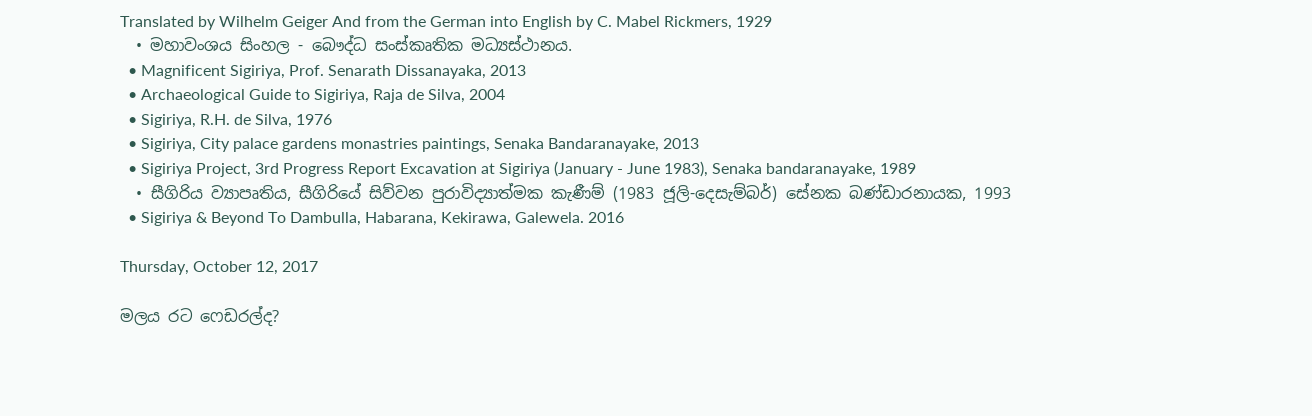Translated by Wilhelm Geiger And from the German into English by C. Mabel Rickmers, 1929
  • මහාවංශය සිංහල - බෞද්ධ සංස්කෘතික මධ්‍යස්ථානය.
  • Magnificent Sigiriya, Prof. Senarath Dissanayaka, 2013
  • Archaeological Guide to Sigiriya, Raja de Silva, 2004
  • Sigiriya, R.H. de Silva, 1976
  • Sigiriya, City palace gardens monastries paintings, Senaka Bandaranayake, 2013
  • Sigiriya Project, 3rd Progress Report Excavation at Sigiriya (January - June 1983), Senaka bandaranayake, 1989
  • සීගිරිය ව්‍යාපෘතිය, සීගිරියේ සිව්වන පුරාවිද්‍යාත්මක කැණීම් (1983 ජූලි-දෙසැම්බර්) සේනක බණ්ඩාරනායක, 1993
  • Sigiriya & Beyond To Dambulla, Habarana, Kekirawa, Galewela. 2016

Thursday, October 12, 2017

මලය රට ෆෙඩරල්ද?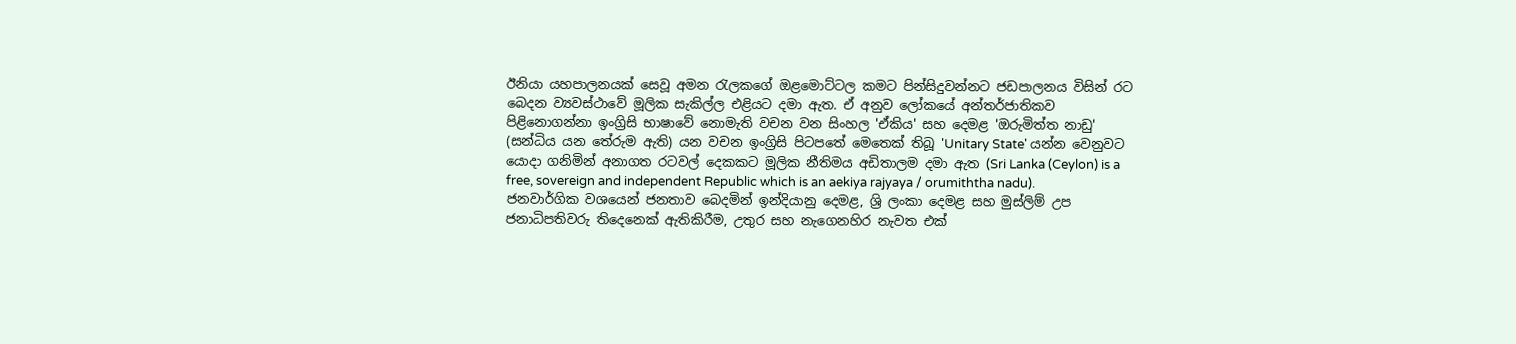ඊනියා යහපාලනයක් සෙවූ අමන රැලකගේ ඔළමොට්ටල කමට පින්සිදුවන්නට ජඩපාලනය විසින් රට බෙදන ව්‍යවස්ථාවේ මූලික සැකිල්ල එළියට දමා ඇත. ඒ අනුව ලෝකයේ අන්තර්ජාතිකව පිළිනොගන්නා ඉංග්‍රිසි භාෂාවේ නොමැති වචන වන සිංහල 'ඒකිය' සහ දෙමළ 'ඔරුමිත්ත නාඩු' (සන්ධිය යන තේරුම ඇති) යන වචන ඉංග්‍රිසි පිටපතේ මෙතෙක් තිබූ 'Unitary State' යන්න වෙනුවට යොදා ගනිමින් අනාගත රටවල් දෙකකට මූලික නීතිමය අඩිතාලම දමා ඇත (Sri Lanka (Ceylon) is a free, sovereign and independent Republic which is an aekiya rajyaya / orumiththa nadu). ජනවාර්ගික වශයෙන් ජනතාව බෙදමින් ඉන්දියානු දෙමළ, ශ්‍රි ලංකා දෙමළ සහ මුස්ලිම් උප ජනාධිපතිවරු තිදෙනෙක් ඇතිකිරීම, උතුර සහ නැගෙනහිර නැවත එක්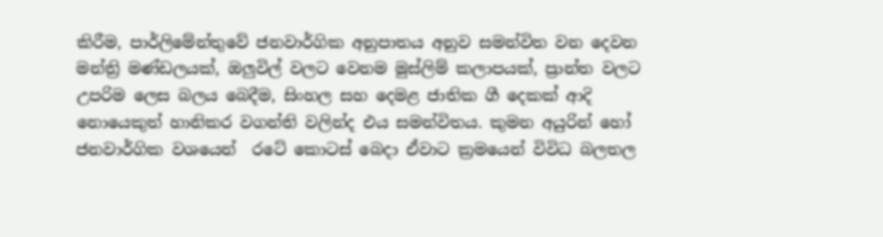කිරීම, පාර්ලිමේන්තුවේ ජනවාර්ගික අනුපාතය අනුව සමන්විත වන දෙවන මන්ත්‍රි මණ්ඩලයක්, ඔලුවිල් වලට වෙනම මුස්ලිම් කලාපයක්, ප්‍රාන්ත වලට උපරිම ලෙස බලය බෙදීම, සිංහල සහ දෙමළ ජාතික ගී දෙකක් ආදි නොයෙකුත් හානිකර වගන්ති වලින්ද එය සමන්විතය. කුමන අයුරින් හෝ ජනවාර්ගික වශයෙන්  රටේ කොටස් බෙදා ඒවාට ක්‍රමයෙන් විවිධ බලතල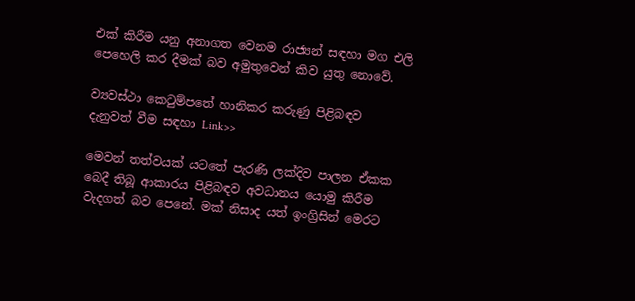එක් කිරීම යනු අනාගත වෙනම රාජ්‍යන් සඳහා මග එලි පෙහෙලි කර දීමක් බව අමුතුවෙන් කිව යුතු නොවේ.

ව්‍යවස්ථා කෙටුම්පතේ හානිකර කරුණු පිළිබඳව දැනුවත් වීම සඳහා Link>>

මෙවන් තත්වයක් යටතේ පැරණි ලක්දිව පාලන ඒකක බෙදී තිබූ ආකාරය පිළිබඳව අවධානය යොමු කිරීම වැදගත් බව පෙනේ. මක් නිසාද යත් ඉංග්‍රිසින් මෙරට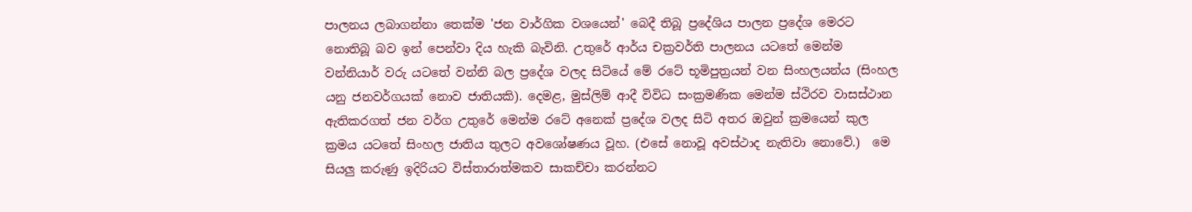පාලනය ලබාගන්නා තෙක්ම 'ජන වාර්ගික වශයෙන්' බෙදී තිබූ ප්‍රදේශිය පාලන ප්‍රදේශ මෙරට නොතිබූ බව ඉන් පෙන්වා දිය හැකි බැවිනි. උතුරේ ආර්ය චක්‍රවර්ති පාලනය යටතේ මෙන්ම වන්නියාර් වරු යටතේ වන්නි බල ප්‍රදේශ වලද සිටියේ මේ රටේ භූමිපුත්‍රයන් වන සිංහලයන්ය (සිංහල යනු ජනවර්ගයක් නොව ජාතියකි). දෙමළ, මුස්ලිම් ආදී විවිධ සංක්‍රමණික මෙන්ම ස්ථිරව වාසස්ථාන ඇතිකරගත් ජන වර්ග උතුරේ මෙන්ම රටේ අනෙක් ප්‍රදේශ වලද සිටි අතර ඔවුන් ක්‍රමයෙන් කුල ක්‍රමය යටතේ සිංහල ජාතිය තුලට අවශෝෂණය වූහ. (එසේ නොවූ අවස්ථාද නැතිවා නොවේ.)  මෙ සියලු කරුණු ඉදිරියට විස්තාරාත්මකව සාකච්චා කරන්නට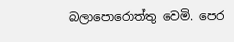බලාපොරොත්තු වෙමි. පෙර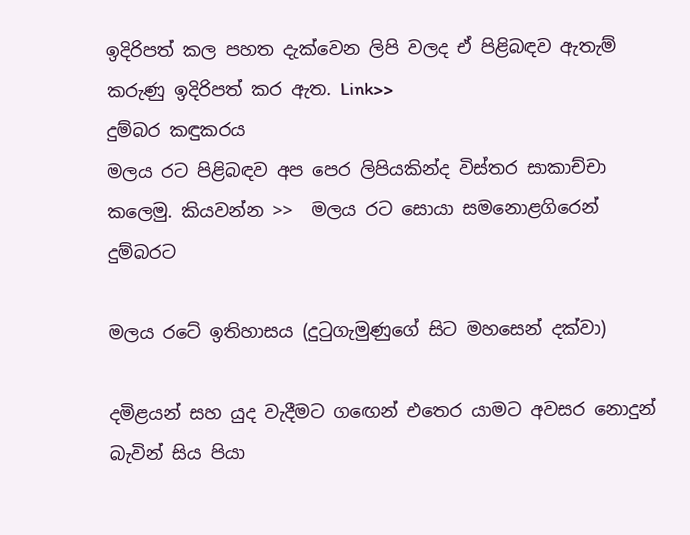ඉදිරිපත් කල පහත දැක්වෙන ලිපි වලද ඒ පිළිබඳව ඇතැම් කරුණු ඉදිරිපත් කර ඇත. Link>>
දුම්බර කඳුකරය
මලය රට පිළිබඳව අප පෙර ලිපියකින්ද විස්තර සාකාච්චා කලෙමු. කියවන්න >>  මලය රට සොයා සමනොළගිරෙන් දුම්බරට

මලය රටේ ඉතිහාසය (දුටුගැමුණුගේ සිට මහසෙන් දක්වා)

දමිළයන් සහ යුද වැදීමට ගඟෙන් එතෙර යාමට අවසර නොදුන් බැවින් සිය පියා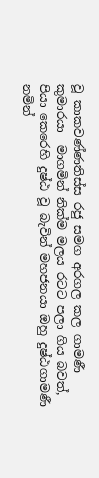වූ කාකවණ්ණතිස්ස රජු සමග අරගල කල ගාමණී කුමාරයා  මාගමින් නික්ම මලය රටට පලා ගිය බවත්, පියා කෙරෙහි දුෂ්ඨ වූ බැවින් මහජනයා ඔහු දුෂ්ඨගාමණී නමින්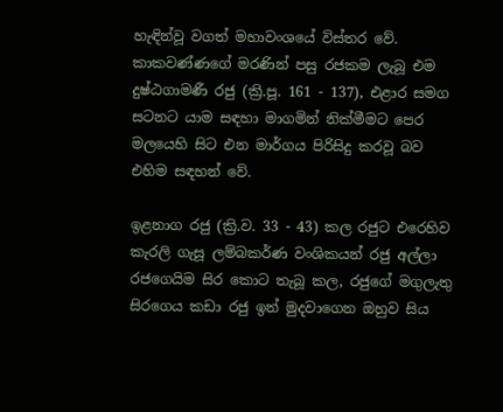හැඳින්වූ වගත් මහාවංශයේ විස්තර වේ. කාකවණ්ණගේ මරණින් පසු රජකම ලැබූ එම දුෂ්ඨගාමණී රජු (ක්‍රි.පූ. 161 - 137), එළාර සමග සටනට යාම සඳහා මාගමින් නික්මීමට පෙර මලයෙහි සිට එන මාර්ගය පිරිසිදු කරවූ බව එහිම සඳහන් වේ.

ඉළනාග රජු (ක්‍රි.ව. 33 - 43) කල රජුට එරෙහිව කැරලි ගැසූ ලම්බකර්ණ වංශිකයන් රජු අල්ලා රජගෙයිම සිර කොට තැබූ කල, රජුගේ මගුලැතු සිරගෙය කඩා රජු ඉන් මුදවාගෙන ඔහුව සිය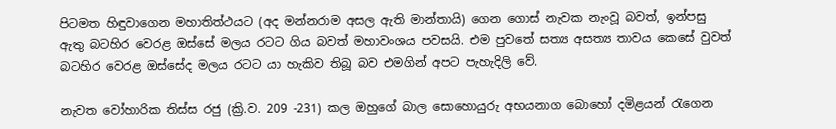පිටමත හිඳුවාගෙන මහාතිත්ථයට (අද මන්නරාම අසල ඇති මාන්තායි) ගෙන ගොස් නැවක නැංවූ බවත්, ඉන්පසු ඇතු බටහිර වෙරළ ඔස්සේ මලය රටට ගිය බවත් මහාවංශය පවසයි. එම පුවතේ සත්‍ය අසත්‍ය තාවය කෙසේ වුවත් බටහිර වෙරළ ඔස්සේද මලය රටට යා හැකිව තිබූ බව එමගින් අපට පැහැදිලි වේ.

නැවත වෝහාරික තිස්ස රජු (ක්‍රි.ව. 209 -231) කල ඔහුගේ බාල සොහොයුරු අභයනාග බොහෝ දමිළයන් රැගෙන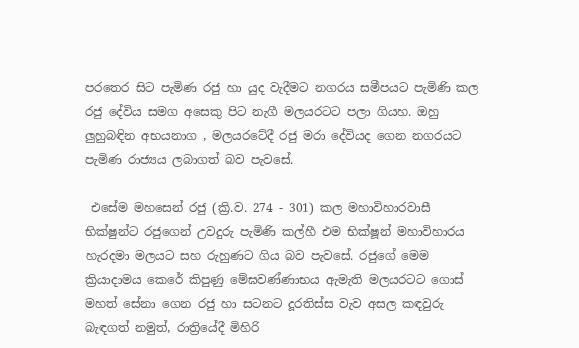පරතෙර සිට පැමිණ රජු හා යුද වැදීමට නගරය සමීපයට පැමිණි කල රජු දේවිය සමග අසෙකු පිට නැගී මලයරටට පලා ගියහ. ඔහු ලුහුබඳින අභයනාග , මලයරටේදී රජු මරා දේවියද ගෙන නගරයට පැමිණ රාජ්‍යය ලබාගත් බව පැවසේ.

 එසේම මහසෙන් රජු (ක්‍රි.ව. 274 - 301) කල මහාවිහාරවාසී භික්ෂුන්ට රජුගෙන් උවදුරු පැමිණි කල්හී එම භික්ෂූන් මහාවිහාරය හැරදමා මලයට සහ රුහුණට ගිය බව පැවසේ. රජුගේ මෙම ක්‍රියාදාමය කෙරේ කිපුණු මේඝවණ්ණාභය ඇමැති මලයරටට ගොස් මහත් සේනා ගෙන රජු හා සටනට දූරතිස්ස වැව අසල කඳවුරු බැඳගත් නමුත්, රාත්‍රියේදී මිහිරි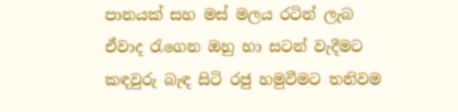පානයක් සහ මස් මලය රටින් ලැබ ඒවාද රැගෙන ඔහු හා සටන් වැදීමට කඳවුරු බැඳ සිටි රජු හමුවීමට තනිවම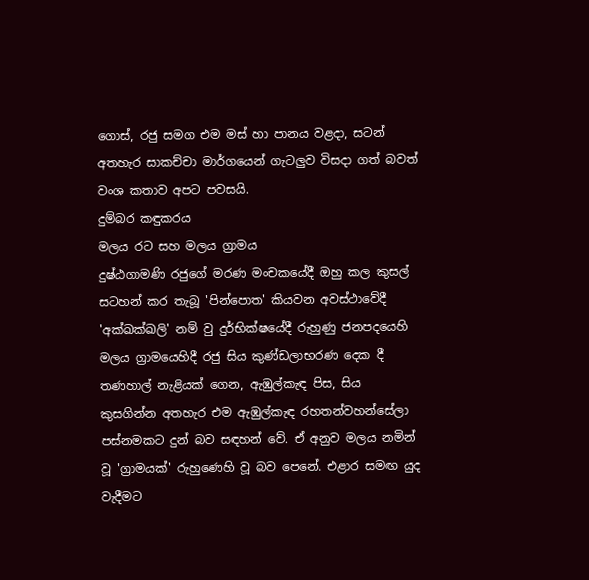ගොස්, රජු සමග එම මස් හා පානය වළදා, සටන් අතහැර සාකච්චා මාර්ගයෙන් ගැටලුව විසදා ගත් බවත් වංශ කතාව අපට පවසයි.
දුම්බර කඳුකරය
මලය රට සහ මලය ග්‍රාමය
දුෂ්ඨගාමණි රජුගේ මරණ මංචකයේදී ඔහු කල කුසල් සටහන් කර තැබූ 'පින්පොත' කියවන අවස්ථාවේදී 'අක්ඛක්ඛලි' නම් වු දුර්භික්ෂයේදී රුහුණු ජනපදයෙහි මලය ග්‍රාමයෙහිදී රජු සිය කුණ්ඩලාභරණ දෙක දී තණහාල් නැළියක් ගෙන, ඇඹුල්කැඳ පිස, සිය කුසගින්න අතහැර එම ඇඹුල්කැඳ රහතන්වහන්සේලා පස්නමකට දුන් බව සඳහන් වේ. ඒ අනුව මලය නමින් වූ 'ග්‍රාමයක්' රුහුණෙහි වූ බව පෙනේ. එළාර සමඟ යුද වැදීමට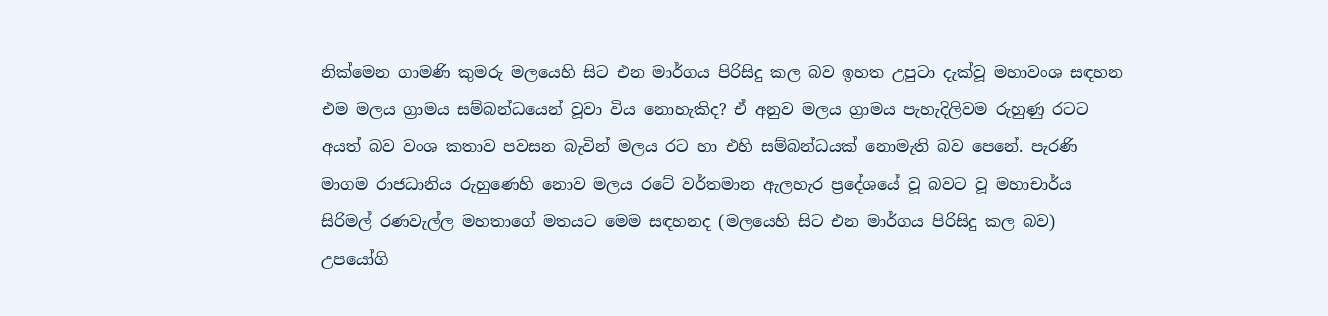නික්මෙන ගාමණි කුමරු මලයෙහි සිට එන මාර්ගය පිරිසිදු කල බව ඉහත උපුටා දැක්වූ මහාවංශ සඳහන එම මලය ග්‍රාමය සම්බන්ධයෙන් වූවා විය නොහැකිද? ඒ අනුව මලය ග්‍රාමය පැහැදිලිවම රුහුණු රටට අයත් බව වංශ කතාව පවසන බැවින් මලය රට හා එහි සම්බන්ධයක් නොමැති බව පෙනේ. පැරණි මාගම රාජධානිය රුහුණෙහි නොව මලය රටේ වර්තමාන ඇලහැර ප්‍රදේශයේ වූ බවට වූ මහාචාර්ය සිරිමල් රණවැල්ල මහතාගේ මතයට මෙම සඳහනද (මලයෙහි සිට එන මාර්ගය පිරිසිදු කල බව) උපයෝගි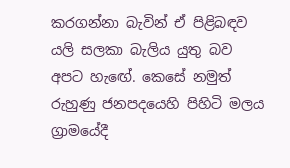කරගන්නා බැවින් ඒ පිළිබඳව යලි සලකා බැලිය යුතු බව අපට හැඟේ. කෙසේ නමුත් රුහුණු ජනපදයෙහි පිහිටි මලය ග්‍රාමයේදී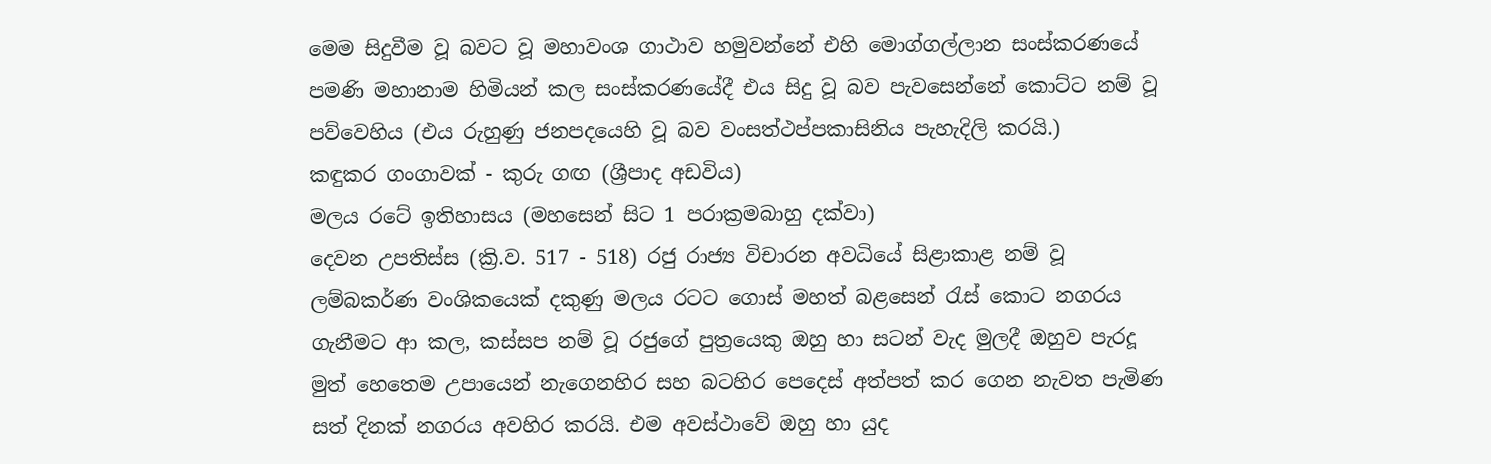මෙම සිදුවීම වූ බවට වූ මහාවංශ ගාථාව හමුවන්නේ එහි මොග්ගල්ලාන සංස්කරණයේ පමණි මහානාම හිමියන් කල සංස්කරණයේදී එය සිදු වූ බව පැවසෙන්නේ කොට්ට නම් වූ පව්වෙහිය (එය රුහුණු ජනපදයෙහි වූ බව වංසත්ථප්පකාසිනිය පැහැදිලි කරයි.)
කඳුකර ගංගාවක් - කුරු ගඟ (ශ්‍රීපාද අඩවිය)
මලය රටේ ඉතිහාසය (මහසෙන් සිට 1 පරාක්‍රමබාහු දක්වා)
දෙවන උපතිස්ස (ක්‍රි.ව. 517 - 518) රජු රාජ්‍ය විචාරන අවධියේ සිළාකාළ නම් වූ ලම්බකර්ණ වංශිකයෙක් දකුණු මලය රටට ගොස් මහත් බළසෙන් රැස් කොට නගරය ගැනීමට ආ කල, කස්සප නම් වූ රජුගේ පුත්‍රයෙකු ඔහු හා සටන් වැද මුලදී ඔහුව පැරදූ මුත් හෙතෙම උපායෙන් නැගෙනහිර සහ බටහිර පෙදෙස් අත්පත් කර ගෙන නැවත පැමිණ සත් දිනක් නගරය අවහිර කරයි. එම අවස්ථාවේ ඔහු හා යුද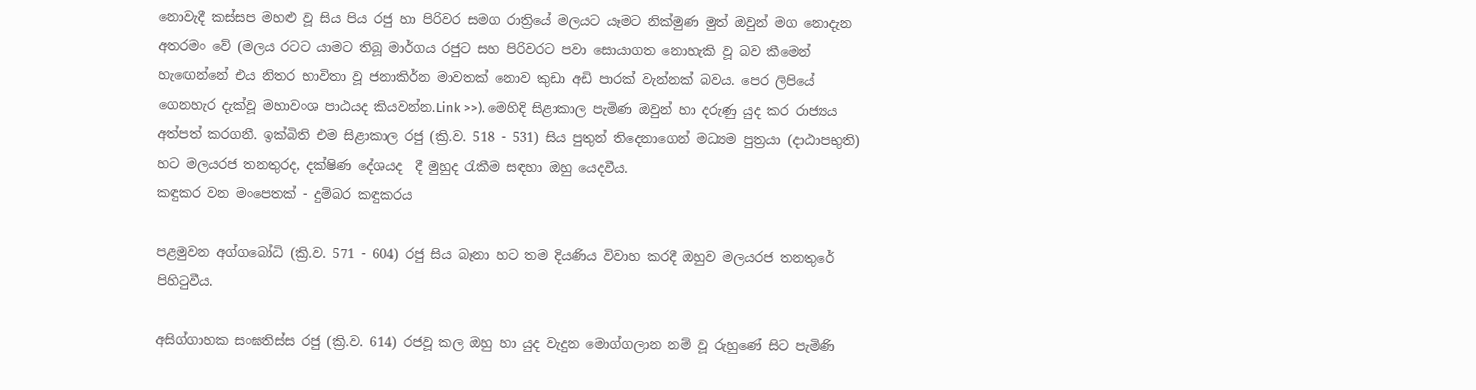නොවැදී කස්සප මහළු වූ සිය පිය රජු හා පිරිවර සමග රාත්‍රියේ මලයට යෑමට නික්මුණ මුත් ඔවුන් මග නොදැන අතරමං වේ (මලය රටට යාමට තිබූ මාර්ගය රජුට සහ පිරිවරට පවා සොයාගත නොහැකි වූ බව කීමෙන් හැඟෙන්නේ එය නිතර භාවිතා වූ ජනාකිර්න මාවතක් නොව කුඩා අඩි පාරක් වැන්නක් බවය. පෙර ලිපියේ ගෙනහැර දැක්වූ මහාවංශ පාඨයද කියවන්න.Link >>). මෙහිදි සිළාකාල පැමිණ ඔවුන් හා දරුණු යුද කර රාජ්‍යය අත්පත් කරගනී. ඉක්බිති එම සිළාකාල රජු (ක්‍රි.ව. 518 - 531) සිය පුතුන් තිදෙනාගෙන් මධ්‍යම පුත්‍රයා (දාඨාපභුති) හට මලයරජ තනතුරද, දක්ෂිණ දේශයද  දී මුහුද රැකීම සඳහා ඔහු යෙදවීය.
කඳුකර වන මංපෙතක් - දුම්බර කඳුකරය

පළමුවන අග්ගබෝධි (ක්‍රි.ව. 571 - 604) රජු සිය බෑනා හට තම දියණිය විවාහ කරදී ඔහුව මලයරජ තනතුරේ පිහිටුවීය.

අසිග්ගාහක සංඝතිස්ස රජු (ක්‍රි.ව. 614) රජවූ කල ඔහු හා යුද වැදුන මොග්ගලාන නම් වූ රුහුණේ සිට පැමිණි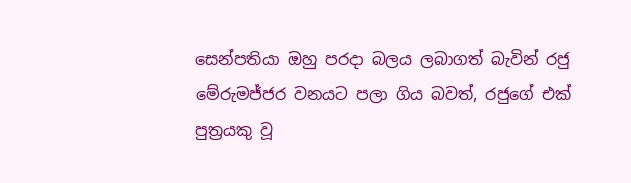සෙන්පතියා ඔහු පරදා බලය ලබාගත් බැවින් රජු මේරුමජ්ජර වනයට පලා ගිය බවත්, රජුගේ එක් පුත්‍රයකු වූ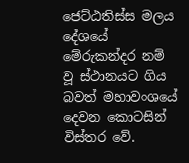ජෙට්ඨතිස්ස මලය දේශයේ මේරුකන්දර නම් වූ ස්ථානයට ගිය බවත් මහාවංශයේ දෙවන කොටසින් විස්තර වේ.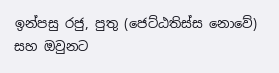ඉන්පසු රජු, පුතු (ජෙට්ඨතිස්ස නොවේ) සහ ඔවුනට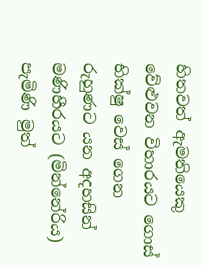හිතවත් ඇමතියෙකු වේළුවන විහාරයට ගොස් භික්ෂු වෙස් ගෙන රුහුණට යන අදහසින් මණිහීරයට (මින්නේරිය) පැමිණි මුත්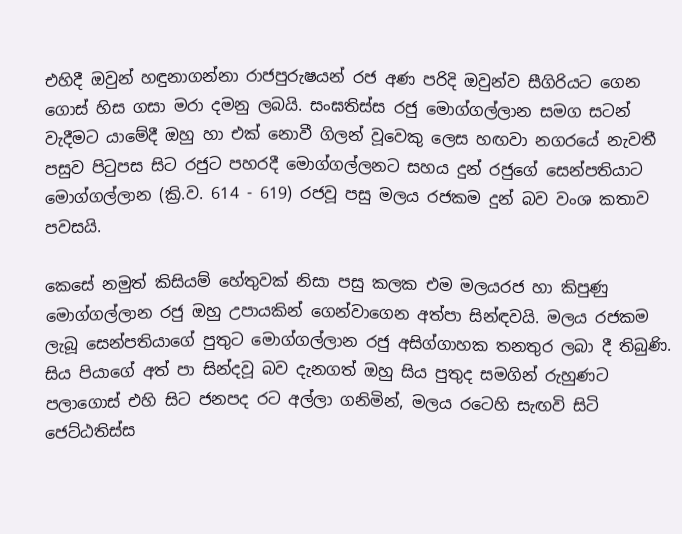එහිදී ඔවුන් හඳුනාගන්නා රාජපුරුෂයන් රජ අණ පරිදි ඔවුන්ව සීගිරියට ගෙන ගොස් හිස ගසා මරා දමනු ලබයි. සංඝතිස්ස රජු මොග්ගල්ලාන සමග සටන් වැදීමට යාමේදී ඔහු හා එක් නොවී ගිලන් වූවෙකු ලෙස හඟවා නගරයේ නැවතී පසුව පිටුපස සිට රජුට පහරදී මොග්ගල්ලනට සහය දුන් රජුගේ සෙන්පතියාට මොග්ගල්ලාන (ක්‍රි.ව. 614 - 619) රජවූ පසු මලය රජකම දුන් බව වංශ කතාව පවසයි.

කෙසේ නමුත් කිසියම් හේතුවක් නිසා පසු කලක එම මලයරජ හා කිපුණු මොග්ගල්ලාන රජු ඔහු උපායකින් ගෙන්වාගෙන අත්පා සින්ඳවයි. මලය රජකම ලැබූ සෙන්පතියාගේ පුතුට මොග්ගල්ලාන රජු අසිග්ගාහක තනතුර ලබා දී තිබුණි. සිය පියාගේ අත් පා සින්දවූ බව දැනගත් ඔහු සිය පුතුද සමගින් රුහුණට පලාගොස් එහි සිට ජනපද රට අල්ලා ගනිමින්, මලය රටෙහි සැඟවි සිටි ජෙට්ඨතිස්ස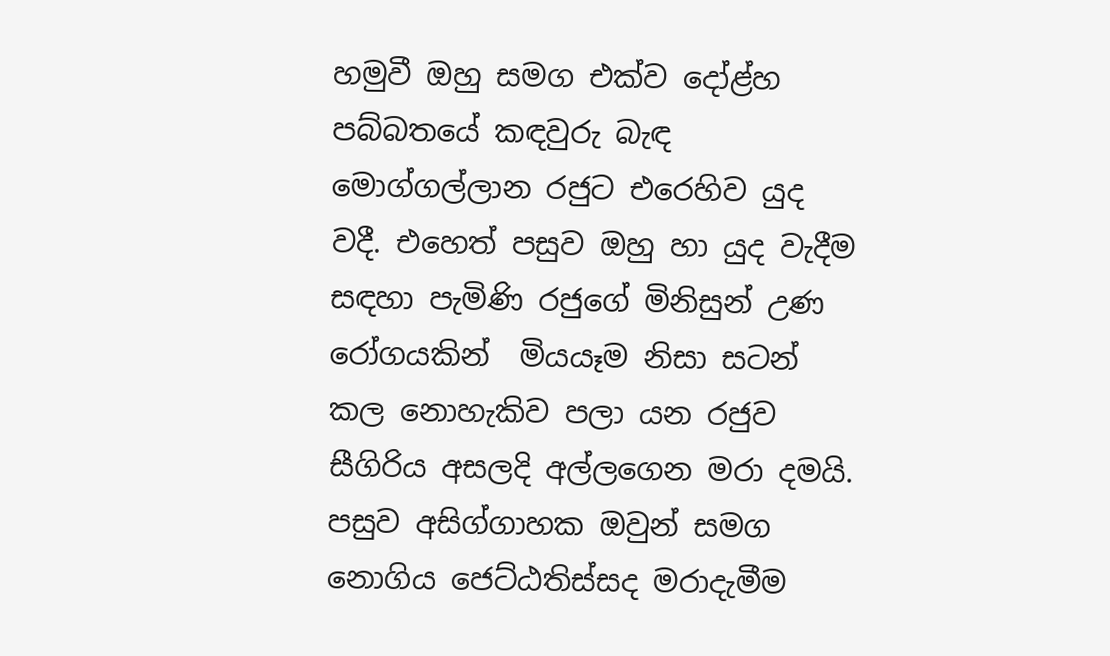හමුවී ඔහු සමග එක්ව දෝළ්හ පබ්බතයේ කඳවුරු බැඳ මොග්ගල්ලාන රජුට එරෙහිව යුද වදී. එහෙත් පසුව ඔහු හා යුද වැදීම සඳහා පැමිණි රජුගේ මිනිසුන් උණ රෝගයකින්  මියයෑම නිසා සටන් කල නොහැකිව පලා යන රජුව සීගිරිය අසලදි අල්ලගෙන මරා දමයි. පසුව අසිග්ගාහක ඔවුන් සමග නොගිය ජෙට්ඨතිස්සද මරාදැමීම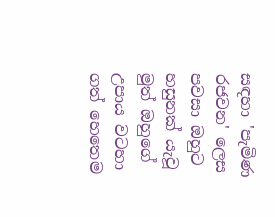සඳහා 'පැමිණ රජවන' ලෙස පවසා ඔහුට හසුනක් යැවූ මුත් ඔහුගේ උපාය වටහා ගත් හෙතෙම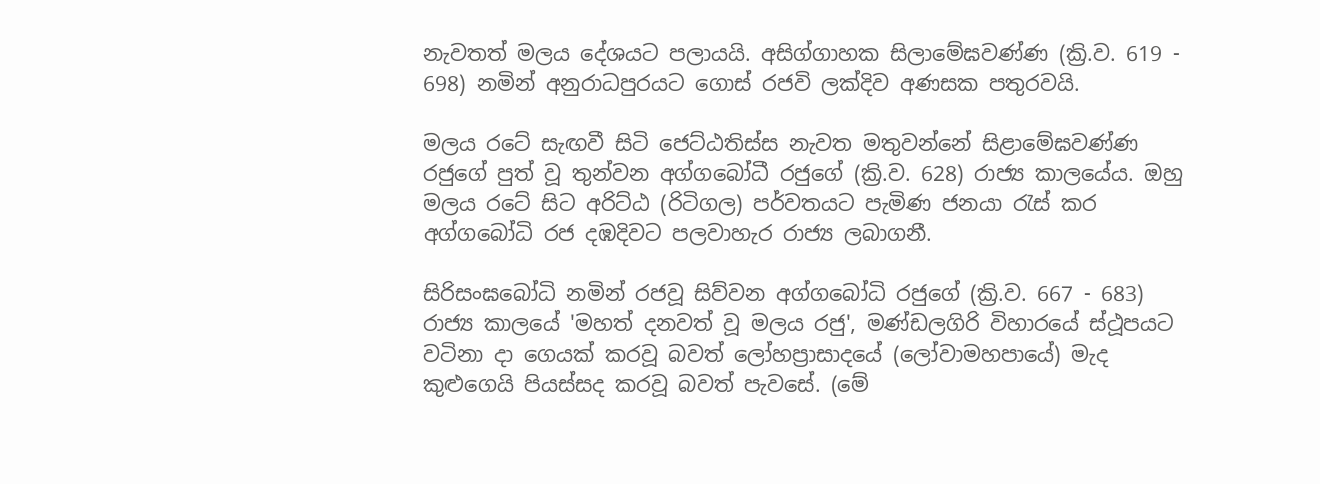නැවතත් මලය දේශයට පලායයි. අසිග්ගාහක සිලාමේඝවණ්ණ (ක්‍රි.ව. 619 - 698) නමින් අනුරාධපුරයට ගොස් රජවි ලක්දිව අණසක පතුරවයි.

මලය රටේ සැඟවී සිටි ජෙට්ඨතිස්ස නැවත මතුවන්නේ සිළාමේඝවණ්ණ රජුගේ පුත් වූ තුන්වන අග්ගබෝධී රජුගේ (ක්‍රි.ව. 628) රාජ්‍ය කාලයේය. ඔහු  මලය රටේ සිට අරිට්ඨ (රිටිගල) පර්වතයට පැමිණ ජනයා රැස් කර අග්ගබෝධි රජ දඹදිවට පලවාහැර රාජ්‍ය ලබාගනී.

සිරිසංඝබෝධි නමින් රජවූ සිව්වන අග්ගබෝධි රජුගේ (ක්‍රි.ව. 667 - 683) රාජ්‍ය කාලයේ 'මහත් දනවත් වූ මලය රජු', මණ්ඩලගිරි විහාරයේ ස්ථූපයට වටිනා දා ගෙයක් කරවූ බවත් ලෝහප්‍රාසාදයේ (ලෝවාමහපායේ) මැද කුළුගෙයි පියස්සද කරවූ බවත් පැවසේ. (මේ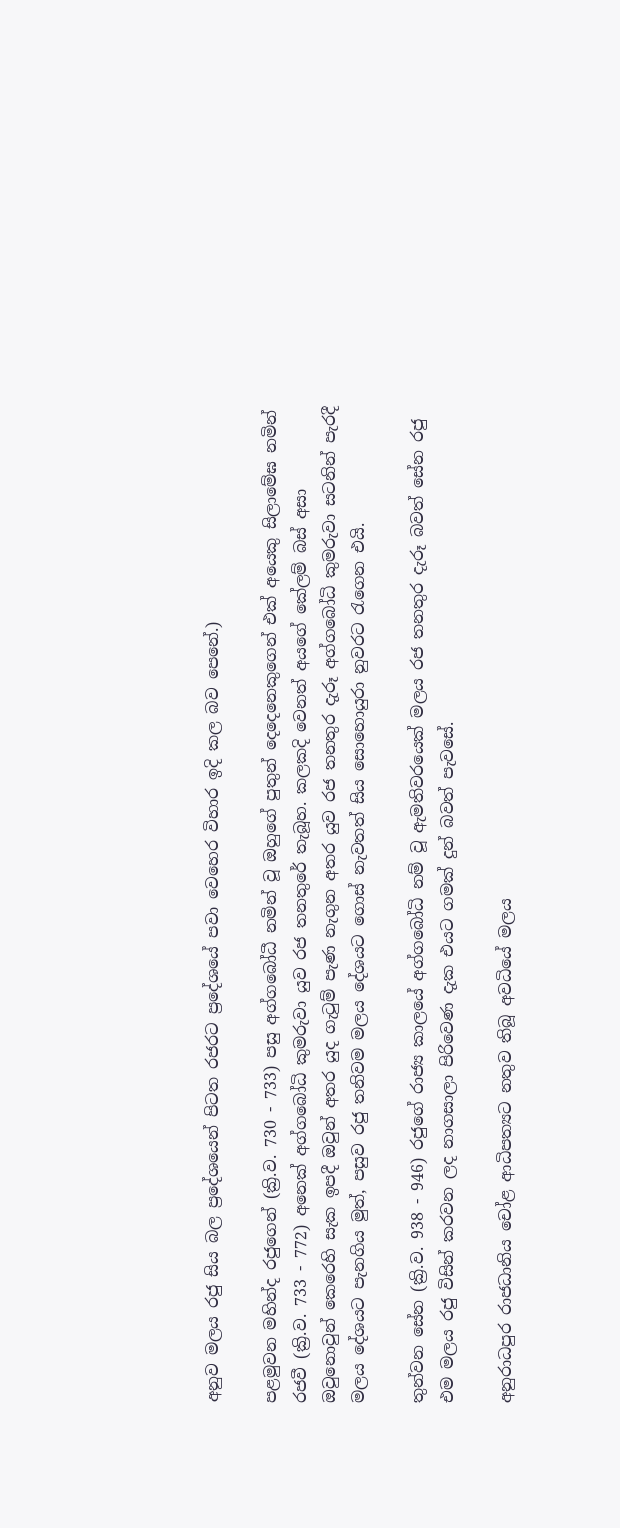අනුව මලය රජු සිය බල ප්‍රදේශයෙන් පිටත රජරට ප්‍රදේශයේ පවා වෙහෙර විහාර ඉදි කල බව පෙනේ.)

පළමුවන මහින්ද රජුගෙන් (ක්‍රි.ව. 730 - 733) පසු අග්ගබෝධී නමින් වූ ඔහුගේ පුතුන් දෙදෙනෙකුගෙන් එක් අයෙකු සිලාමේඝ නමින් රජවී (ක්‍රි.ව. 733 - 772) අනෙක් අග්ගබෝධි කුමරුවා යුව රජ තනතුරේ තැබූහ. කලකදි වෙනත් අයගේ කේලම් බස් අසා ඔවුනොවුන් කෙරෙහි සැක ඉපදී ඔවුන් අතර යුද ගැටුම් පැණ නැගුන අතර යුව රජ තනතුර දැරූ අග්ගබෝධි කුමරුවා සටනින් පැරදී මලය දේශයට පැනගිය මුත්, පසුව රජු තනිවම මලය දේශයට ගොස් නැවතත් සිය සොහොයුරා නුවරට රැගෙන එයි.

තුන්වන සේන (ක්‍රි.ව. 938 - 946) රජුගේ රාජ්‍ය කාලයේ අග්ගබෝධි නම් වූ ඇමතිවරයෙක් මලය රජ තනතුර දැරූ බවත් සේන රජු එම මලය රජු විසින් කරවන ලද නාගසාලා පිරිවෙණ දැක එයට ගමක් දුන් බවත් පැවසේ.

අනුරාධපුර රාජධානිය චෝළ ආධිපත්‍යට නතුව තිබූ අවධියේ මලය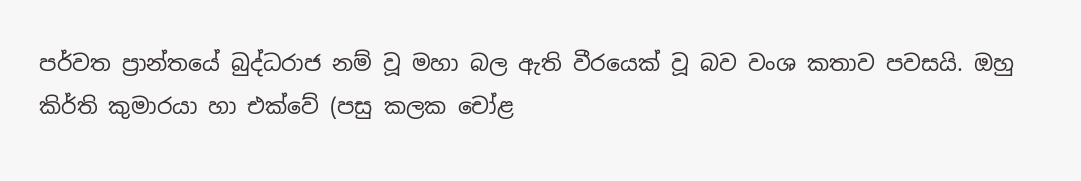පර්වත ප්‍රාන්තයේ බුද්ධරාජ නම් වූ මහා බල ඇති වීරයෙක් වූ බව වංශ කතාව පවසයි. ඔහු කිර්ති කුමාරයා හා එක්වේ (පසු කලක චෝළ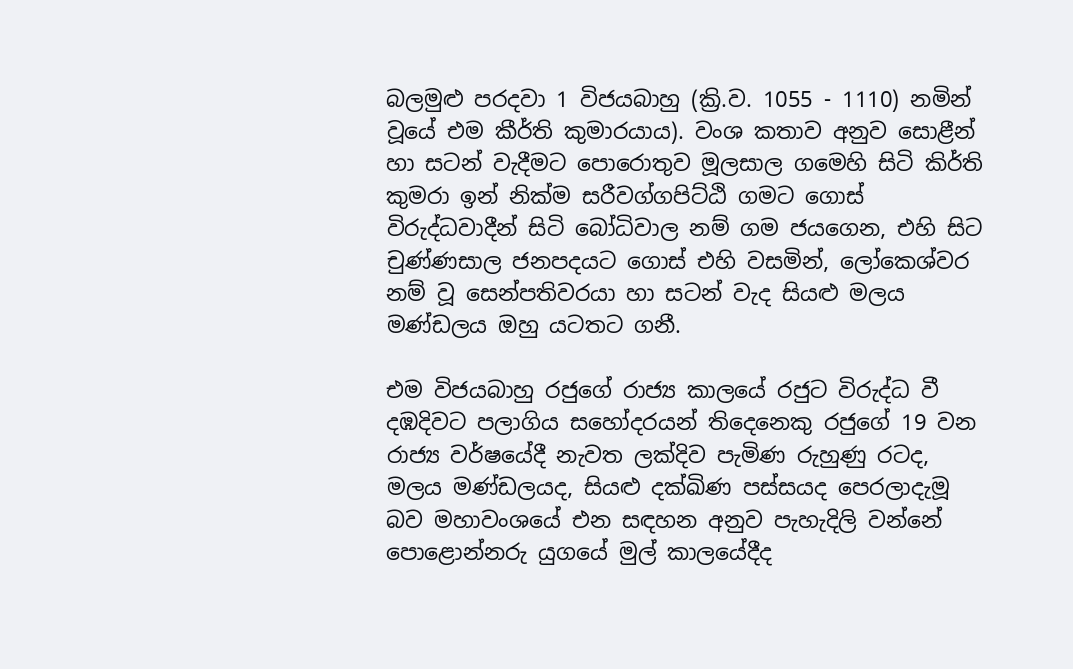බලමුළු පරදවා 1 විජයබාහු (ක්‍රි.ව. 1055 - 1110) නමින් වූයේ එම කීර්ති කුමාරයාය). වංශ කතාව අනුව සොළීන් හා සටන් වැදීමට පොරොතුව මූලසාල ගමෙහි සිටි කිර්ති කුමරා ඉන් නික්ම සරීවග්ගපිට්ඨි ගමට ගොස් විරුද්ධවාදීන් සිටි බෝධිවාල නම් ගම ජයගෙන, එහි සිට චුණ්ණසාල ජනපදයට ගොස් එහි වසමින්, ලෝකෙශ්වර නම් වූ සෙන්පතිවරයා හා සටන් වැද සියළු මලය මණ්ඩලය ඔහු යටතට ගනී.

එම විජයබාහු රජුගේ රාජ්‍ය කාලයේ රජුට විරුද්ධ වී දඹදිවට පලාගිය සහෝදරයන් තිදෙනෙකු රජුගේ 19 වන රාජ්‍ය වර්ෂයේදී නැවත ලක්දිව පැමිණ රුහුණු රටද, මලය මණ්ඩලයද, සියළු දක්ඛිණ පස්සයද පෙරලාදැමූ බව මහාවංශයේ එන සඳහන අනුව පැහැදිලි වන්නේ පොළොන්නරු යුගයේ මුල් කාලයේදීද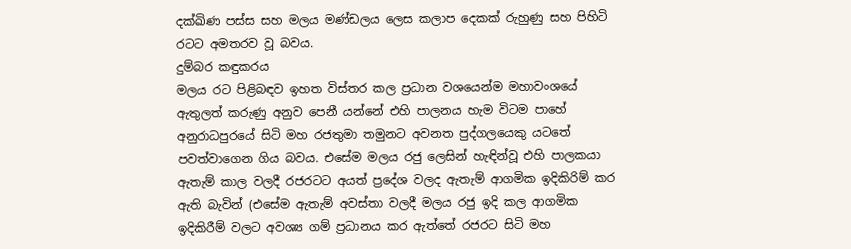දක්ඛිණ පස්ස සහ මලය මණ්ඩලය ලෙස කලාප දෙකක් රුහුණු සහ පිහිටි රටට අමතරව වූ බවය.
දුම්බර කඳුකරය
මලය රට පිළිබඳව ඉහත විස්තර කල ප්‍රධාන වශයෙන්ම මහාවංශයේ ඇතුලත් කරුණු අනුව පෙනී යන්නේ එහි පාලනය හැම විටම පාහේ අනුරාධපුරයේ සිටි මහ රජතුමා තමුනට අවනත පුද්ගලයෙකු යටතේ පවත්වාගෙන ගිය බවය. එසේම මලය රජු ලෙසින් හැඳින්වූ එහි පාලකයා ඇතැම් කාල වලදී රජරටට අයත් ප්‍රදේශ වලද ඇතැම් ආගමික ඉදිකිරිම් කර ඇති බැවින් (එසේම ඇතැම් අවස්තා වලදී මලය රජු ඉදි කල ආගමික ඉදිකිරීම් වලට අවශ්‍ය ගම් ප්‍රධානය කර ඇත්තේ රජරට සිටි මහ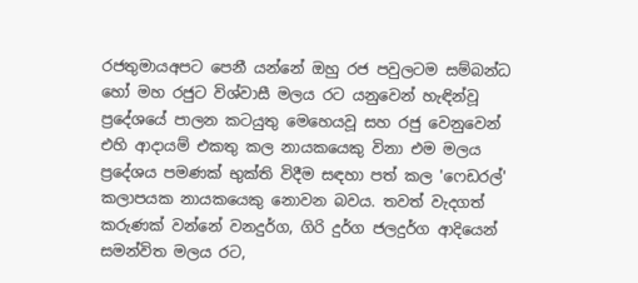රජතුමායඅපට පෙනී යන්නේ ඔහු රජ පවුලටම සම්බන්ධ හෝ මහ රජුට විශ්වාසී මලය රට යනුවෙන් හැඳින්වූ ප්‍රදේශයේ පාලන කටයුතු මෙහෙයවූ සහ රජු වෙනුවෙන් එහි ආදායම් එකතු කල නායකයෙකු විනා එම මලය ප්‍රදේශය පමණක් භුක්ති විදීම සඳහා පත් කල 'ෆෙඩරල්' කලාපයක නායකයෙකු නොවන බවය. තවත් වැදගත් කරුණක් වන්නේ වනදුර්ග, ගිරි දුර්ග ජලදුර්ග ආදියෙන් සමන්විත මලය රට,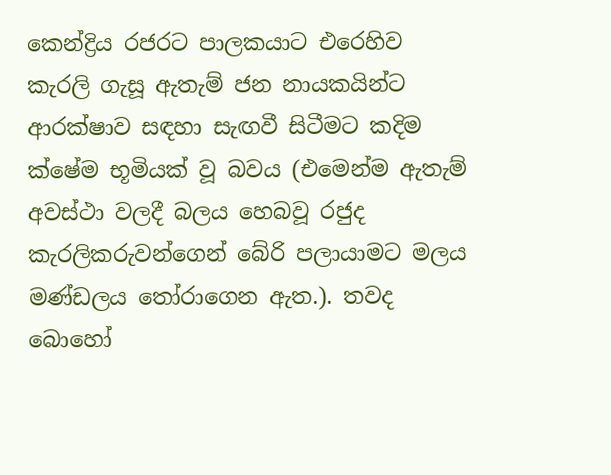කෙන්ද්‍රිය රජරට පාලකයාට එරෙහිව කැරලි ගැසූ ඇතැම් ජන නායකයින්ට ආරක්ෂාව සඳහා සැඟවී සිටීමට කදිම ක්ෂේම භූමියක් වූ බවය (එමෙන්ම ඇතැම් අවස්ථා වලදී බලය හෙබවූ රජුද කැරලිකරුවන්ගෙන් බේරි පලායාමට මලය මණ්ඩලය තෝරාගෙන ඇත.). තවද බොහෝ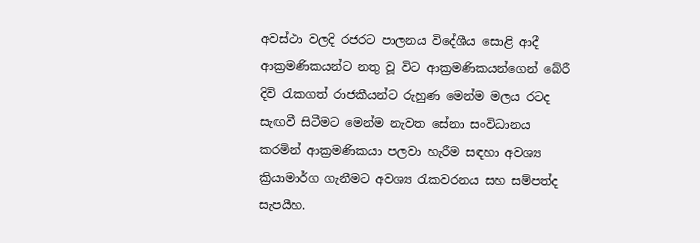අවස්ථා වලදි රජරට පාලනය විදේශීය සොළි ආදී ආක්‍රමණිකයන්ට නතු වූ විට ආක්‍රමණිකයන්ගෙන් බේරී  දිවි රැකගත් රාජකීයන්ට රුහුණ මෙන්ම මලය රටද සැඟවී සිටීමට මෙන්ම නැවත සේනා සංවිධානය කරමින් ආක්‍රමණිකයා පලවා හැරීම සඳහා අවශ්‍ය ක්‍රියාමාර්ග ගැනීමට අවශ්‍ය රැකවරනය සහ සම්පත්ද සැපයීහ.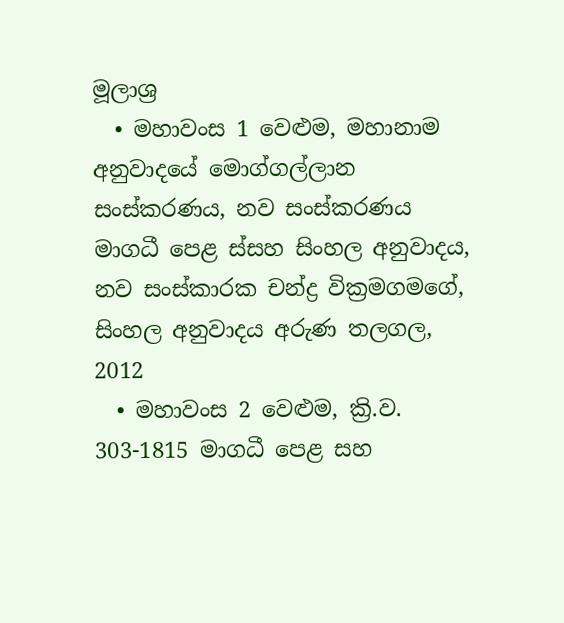මූලාශ්‍ර
  • මහාවංස 1 වෙළුම, මහානාම අනුවාදයේ මොග්ගල්ලාන සංස්කරණය, නව සංස්කරණය මාගධී පෙළ ස්සහ සිංහල අනුවාදය, නව සංස්කාරක චන්ද්‍ර වික්‍රමගමගේ, සිංහල අනුවාදය අරුණ තලගල, 2012
  • මහාවංස 2 වෙළුම, ක්‍රි.ව. 303-1815 මාගධී පෙළ සහ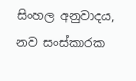සිංහල අනුවාදය, නව සංස්කාරක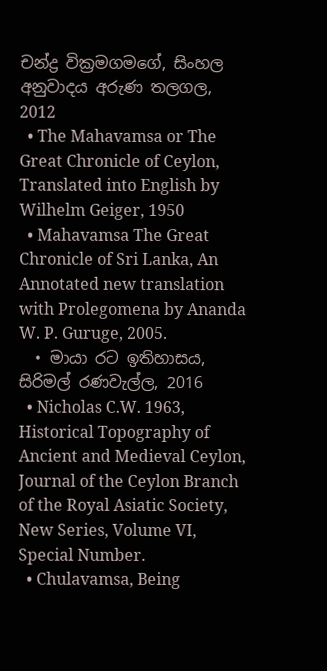චන්ද්‍ර වික්‍රමගමගේ, සිංහල අනුවාදය අරුණ තලගල, 2012
  • The Mahavamsa or The Great Chronicle of Ceylon, Translated into English by Wilhelm Geiger, 1950
  • Mahavamsa The Great Chronicle of Sri Lanka, An Annotated new translation with Prolegomena by Ananda W. P. Guruge, 2005.
  • මායා රට ඉතිහාසය, සිරිමල් රණවැල්ල, 2016
  • Nicholas C.W. 1963, Historical Topography of Ancient and Medieval Ceylon, Journal of the Ceylon Branch of the Royal Asiatic Society, New Series, Volume VI, Special Number.
  • Chulavamsa, Being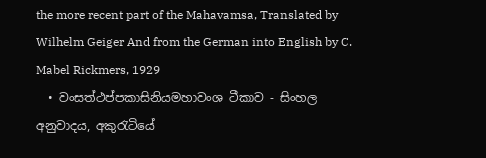the more recent part of the Mahavamsa, Translated by Wilhelm Geiger And from the German into English by C. Mabel Rickmers, 1929
  • වංසත්ථප්පකාසිනියමහාවංශ ටීකාව - සිංහල අනුවාදය, අකුරැටියේ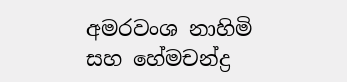අමරවංශ නාහිමි සහ හේමචන්ද්‍ර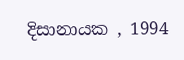දිසානායක , 1994